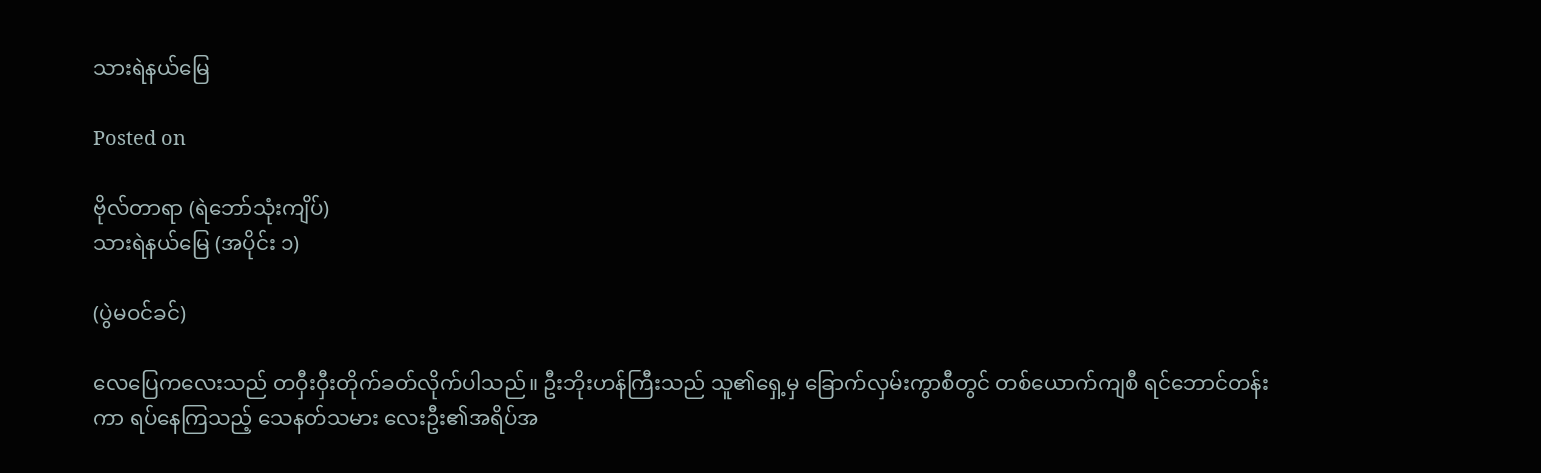သားရဲနယ်မြေ

Posted on

ဗိုလ်တာရာ (ရဲဘော်သုံးကျိပ်)
သားရဲနယ်မြေ (အပိုင်း ၁)

(ပွဲမဝင်ခင်)

လေပြေကလေးသည် တဝှီးဝှီးတိုက်ခတ်လိုက်ပါသည်။ ဦးဘိုးဟန်ကြီးသည် သူ၏ရှေ့မှ ခြောက်လှမ်းကွာစီတွင် တစ်ယောက်ကျစီ ရင်ဘောင်တန်းကာ ရပ်နေကြသည့် သေနတ်သမား လေးဦး၏အရိပ်အ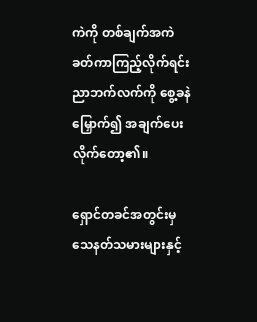ကဲကို တစ်ချက်အကဲခတ်ကာကြည့်လိုက်ရင်း ညာဘက်လက်ကို စွေ့ခနဲမြှောက်၍ အချက်ပေးလိုက်တော့၏။

ရှောင်တခင်အတွင်းမှ သေနတ်သမားများနှင့်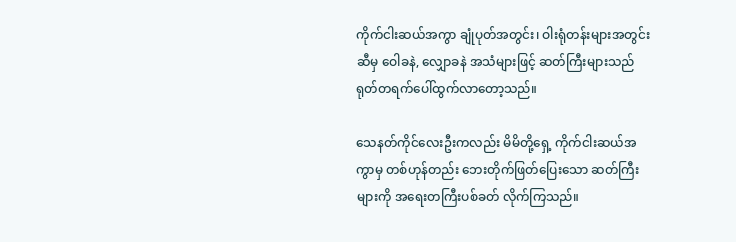ကိုက်ငါးဆယ်အကွာ ချုံပုတ်အတွင်း၊ ဝါးရုံတန်းများအတွင်းဆီမှ ဝေါခနဲ, လျှောခနဲ အသံများဖြင့် ဆတ်ကြီးများသည် ရုတ်တရက်ပေါ်ထွက်လာတော့သည်။

သေနတ်ကိုင်လေးဦးကလည်း မိမိတို့ရှေ့ ကိုက်ငါးဆယ်အကွာမှ တစ်ဟုန်တည်း ဘေးတိုက်ဖြတ်ပြေးသော ဆတ်ကြီးများကို အရေးတကြီးပစ်ခတ် လိုက်ကြသည်။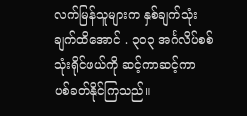လက်မြန်သူများက နှစ်ချက်သုံးချက်ထိအောင် . ၃ဝ၃ အင်္ဂလိပ်စစ်သုံးရိုင်ဖယ်ကို ဆင့်ကာဆင့်ကာ ပစ်ခတ်နိုင်ကြသည်။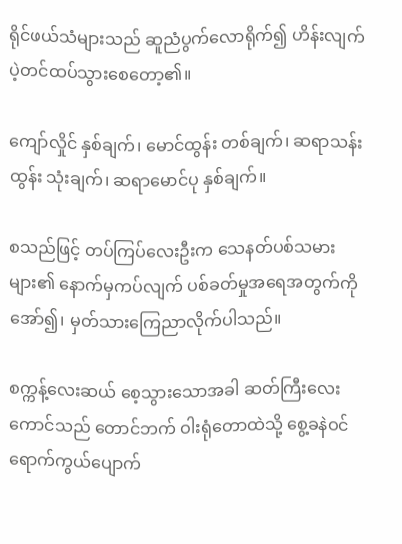ရိုင်ဖယ်သံများသည် ဆူညံပွက်လောရိုက်၍ ဟိန်းလျက် ပဲ့တင်ထပ်သွားစေတော့၏။

ကျော်လှိုင် နှစ်ချက်၊ မောင်ထွန်း တစ်ချက်၊ ဆရာသန်းထွန်း သုံးချက်၊ ဆရာမောင်ပု နှစ်ချက်။

စသည်ဖြင့် တပ်ကြပ်လေးဦးက သေနတ်ပစ်သမားများ၏ နောက်မှကပ်လျက် ပစ်ခတ်မှုအရေအတွက်ကိုအော်၍၊ မှတ်သားကြေညာလိုက်ပါသည်။

စက္ကန့်လေးဆယ် စေ့သွားသောအခါ ဆတ်ကြီးလေးကောင်သည် တောင်ဘက် ဝါးရုံတောထဲသို့ စွေ့ခနဲဝင်ရောက်ကွယ်ပျောက်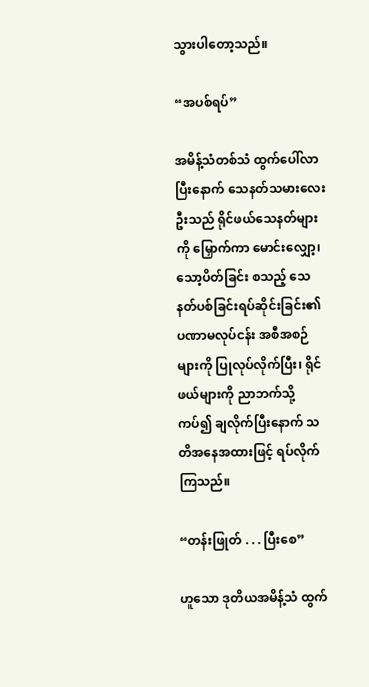သွားပါတော့သည်။

“အပစ်ရပ်”

အမိန့်သံတစ်သံ ထွက်ပေါ်လာပြီးနောက် သေနတ်သမားလေးဦးသည် ရိုင်ဖယ်သေနတ်များကို မြှောက်ကာ မောင်းလျှော့၊ သော့ပိတ်ခြင်း စသည့် သေနတ်ပစ်ခြင်းရပ်ဆိုင်းခြင်း၏ ပဏာမလုပ်ငန်း အစီအစဉ်များကို ပြုလုပ်လိုက်ပြီး၊ ရိုင်ဖယ်များကို ညာဘက်သို့ကပ်၍ ချလိုက်ပြီးနောက် သတိအနေအထားဖြင့် ရပ်လိုက်ကြသည်။

“တန်းဖြုတ် . . . ပြီးစေ”

ဟူသော ဒုတိယအမိန့်သံ ထွက်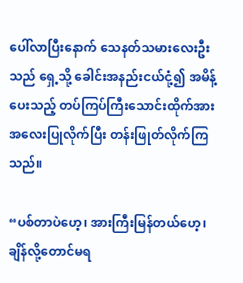ပေါ်လာပြီးနောက် သေနတ်သမားလေးဦးသည် ရှေ့သို့ ခေါင်းအနည်းငယ်ငုံ့၍ အမိန့်ပေးသည့် တပ်ကြပ်ကြီးသောင်းထိုက်အား အလေးပြုလိုက်ပြီး တန်းဖြုတ်လိုက်ကြသည်။

“ပစ်တာပဲဟေ့၊ အားကြီးမြန်တယ်ဟေ့၊ ချိန်လို့တောင်မရ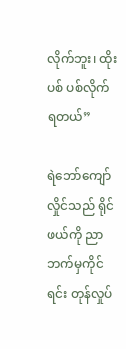လိုက်ဘူး၊ ထိုးပစ် ပစ်လိုက်ရတယ်”

ရဲဘော်ကျော်လှိုင်သည် ရိုင်ဖယ်ကို ညာဘက်မှကိုင်ရင်း တုန်လှုပ်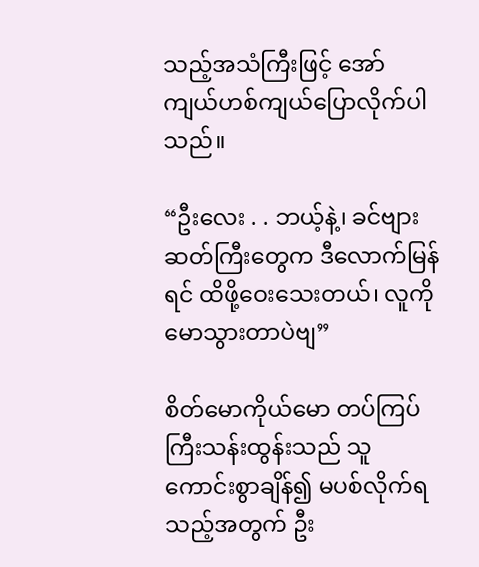သည့်အသံကြီးဖြင့် အော်ကျယ်ဟစ်ကျယ်ပြောလိုက်ပါသည်။

“ဦးလေး . . ဘယ့်နဲ့၊ ခင်ဗျားဆတ်ကြီးတွေက ဒီလောက်မြန်ရင် ထိဖို့ဝေးသေးတယ်၊ လူကိုမောသွားတာပဲဗျ”

စိတ်မောကိုယ်မော တပ်ကြပ်ကြီးသန်းထွန်းသည် သူ ကောင်းစွာချိန်၍ မပစ်လိုက်ရသည့်အတွက် ဦး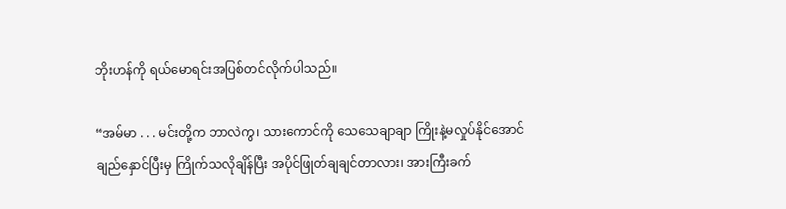ဘိုးဟန်ကို ရယ်မောရင်းအပြစ်တင်လိုက်ပါသည်။

“အမ်မာ . . . မင်းတို့က ဘာလဲကွ၊ သားကောင်ကို သေသေချာချာ ကြိုးနဲ့မလှုပ်နိုင်အောင် ချည်နှောင်ပြီးမှ ကြိုက်သလိုချိန်ပြီး အပိုင်ဖြုတ်ချချင်တာလား၊ အားကြီးခက်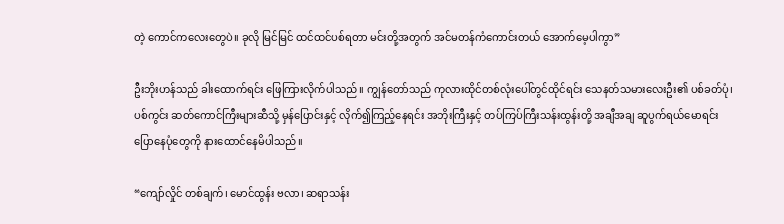တဲ့ ကောင်ကလေးတွေပဲ။ ခုလို မြင်မြင် ထင်ထင်ပစ်ရတာ မင်းတို့အတွက် အင်မတန်ကံကောင်းတယ် အောက်မေ့ပါကွာ”

ဦးဘိုးဟန်သည် ခါးထောက်ရင်း ဖြေကြားလိုက်ပါသည်။ ကျွန်တော်သည် ကုလားထိုင်တစ်လုံးပေါ်တွင်ထိုင်ရင်း သေနတ်သမားလေးဦး၏ ပစ်ခတ်ပုံ၊ ပစ်ကွင်း ဆတ်ကောင်ကြီးများဆီသို့ မှန်ပြောင်းနှင့် လိုက်၍ကြည့်နေရင်း အဘိုးကြီးနှင့် တပ်ကြပ်ကြီးသန်းထွန်းတို့ အချီအချ ဆူပွက်ရယ်မောရင်း ပြောနေပုံတွေကို နားထောင်နေမိပါသည်။

“ကျော်လှိုင် တစ်ချက်၊ မောင်ထွန်း ဗလာ၊ ဆရာသန်း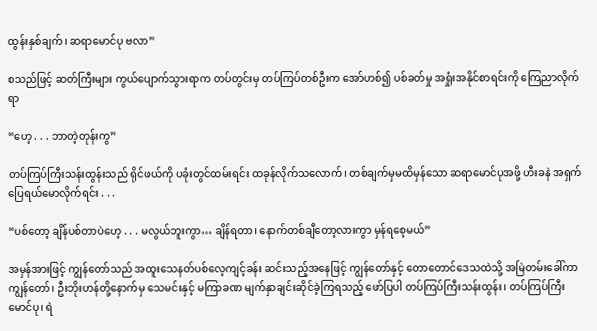ထွန်းနှစ်ချက်၊ ဆရာမောင်ပု ဗလာ”

စသည်ဖြင့် ဆတ်ကြီးများ ကွယ်ပျောက်သွားရာက တပ်တွင်းမှ တပ်ကြပ်တစ်ဦးက အော်ဟစ်၍ ပစ်ခတ်မှု အရှုံးအနိုင်စာရင်းကို ကြေညာလိုက်ရာ

“ဟေ့ . . . ဘာတဲ့တုန်းကွ”

တပ်ကြပ်ကြီးသန်းထွန်းသည် ရိုင်ဖယ်ကို ပခုံးတွင်ထမ်းရင်း ထခုန်လိုက်သလောက်၊ တစ်ချက်မှမထိမှန်သော ဆရာမောင်ပုအဖို့ ဟီးခနဲ အရှက်ပြေရယ်မောလိုက်ရင်း . . .

“ပစ်တော့ ချိန်ပစ်တာပဲဟေ့ . . . မလွယ်ဘူးကွာ… ချိန်ရတာ၊ နောက်တစ်ချီတော့လားကွာ မှန်ရစေ့မယ်”

အမှန်အားဖြင့် ကျွန်တော်သည် အထူးသေနတ်ပစ်လေ့ကျင့်ခန်း ဆင်းသည့်အနေဖြင့် ကျွန်တော်နှင့် တောတောင်ဒေသထဲသို့ အမြဲတမ်းခေါ်ကာ ကျွန်တော်၊ ဦးဘိုးဟန်တို့နောက်မှ သေမင်းနှင့် မကြာခဏ မျက်နှာချင်းဆိုင်ခဲ့ကြရသည့် ဖော်ပြပါ တပ်ကြပ်ကြီးသန်းထွန်း၊ တပ်ကြပ်ကြီး မောင်ပု၊ ရဲ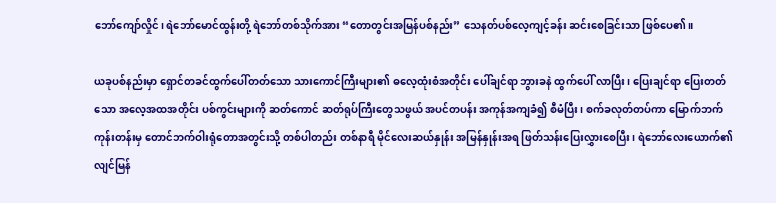ဘော်ကျော်လှိုင်၊ ရဲဘော်မောင်ထွန်းတို့ ရဲဘော်တစ်သိုက်အား “တောတွင်းအမြန်ပစ်နည်း” သေနတ်ပစ်လေ့ကျင့်ခန်း ဆင်းစေခြင်းသာ ဖြစ်ပေ၏။

ယခုပစ်နည်းမှာ ရှောင်တခင်ထွက်ပေါ်တတ်သော သားကောင်ကြီးများ၏ ဓလေ့ထုံးစံအတိုင်း ပေါ်ချင်ရာ ဘွားခနဲ ထွက်ပေါ် လာပြီး၊ ပြေးချင်ရာ ပြေးတတ်သော အလေ့အထအတိုင်း ပစ်ကွင်းများကို ဆတ်ကောင် ဆတ်ရုပ်ကြီးတွေသဖွယ် အပင်တပန်း အကုန်အကျခံ၍ စီမံပြီး၊ စက်ခလုတ်တပ်ကာ မြောက်ဘက်ကုန်းတန်းမှ တောင်ဘက်ဝါးရုံတောအတွင်းသို့ တစ်ပါတည်း တစ်နာရီ မိုင်လေးဆယ်နှုန်း အမြန်နှုန်းအရ ဖြတ်သန်းပြေးလွှားစေပြီး၊ ရဲဘော်လေးယောက်၏ လျင်မြန်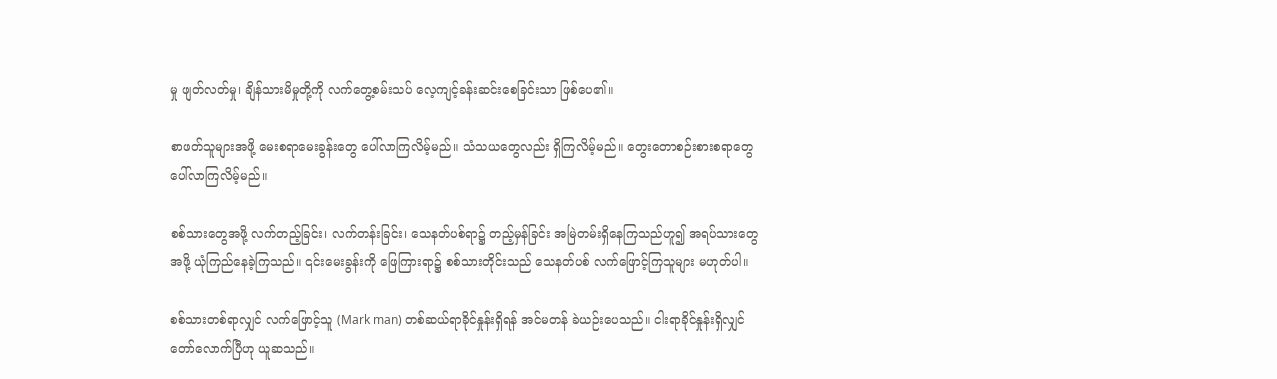မှု ဖျတ်လတ်မှု၊ ချိန်သားမိမှုတို့ကို လက်တွေ့စမ်းသပ် လေ့ကျင့်ခန်းဆင်းစေခြင်းသာ ဖြစ်ပေ၏။

စာဖတ်သူများအဖို့ မေးစရာမေးခွန်းတွေ ပေါ်လာကြလိမ့်မည်။ သံသယတွေလည်း ရှိကြလိမ့်မည်။ တွေးတောစဉ်းစားစရာတွေ ပေါ်လာကြလိမ့်မည်။

စစ်သားတွေအဖို့ လက်တည့်ခြင်း၊ လက်တန်းခြင်း၊ သေနတ်ပစ်ရာ၌ တည့်မှန်ခြင်း အမြဲတမ်းရှိနေကြသည်ဟူ၍ အရပ်သားတွေအဖို့ ယုံကြည်နေခဲ့ကြသည်။ ၎င်းမေးခွန်းကို ဖြေကြားရာ၌ စစ်သားတိုင်းသည် သေနတ်ပစ် လက်ဖြောင့်ကြသူများ မဟုတ်ပါ။

စစ်သားတစ်ရာလျှင် လက်ဖြောင့်သူ (Mark man) တစ်ဆယ်ရာခိုင်နှုန်းရှိရန် အင်မတန် ခဲယဉ်းပေသည်။ ငါးရာခိုင်နှုန်းရှိလျှင် တော်လောက်ပြီဟု ယူဆသည်။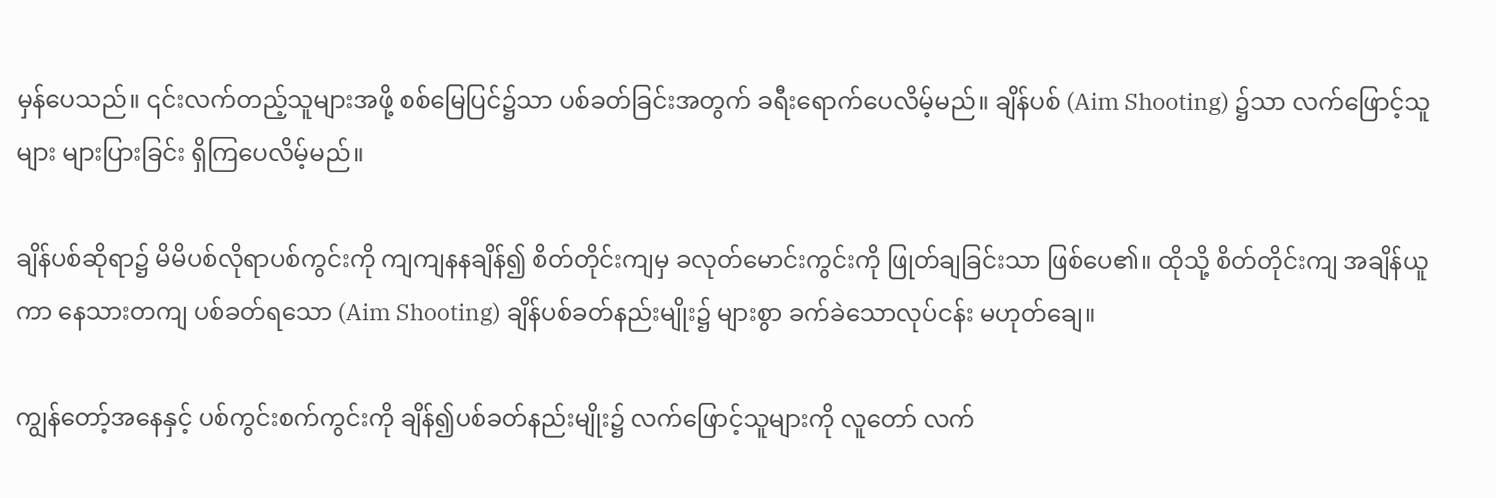မှန်ပေသည်။ ၎င်းလက်တည့်သူများအဖို့ စစ်မြေပြင်၌သာ ပစ်ခတ်ခြင်းအတွက် ခရီးရောက်ပေလိမ့်မည်။ ချိန်ပစ် (Aim Shooting) ၌သာ လက်ဖြောင့်သူများ များပြားခြင်း ရှိကြပေလိမ့်မည်။

ချိန်ပစ်ဆိုရာ၌ မိမိပစ်လိုရာပစ်ကွင်းကို ကျကျနနချိန်၍ စိတ်တိုင်းကျမှ ခလုတ်မောင်းကွင်းကို ဖြုတ်ချခြင်းသာ ဖြစ်ပေ၏။ ထိုသို့ စိတ်တိုင်းကျ အချိန်ယူကာ နေသားတကျ ပစ်ခတ်ရသော (Aim Shooting) ချိန်ပစ်ခတ်နည်းမျိုး၌ များစွာ ခက်ခဲသောလုပ်ငန်း မဟုတ်ချေ။

ကျွန်တော့်အနေနှင့် ပစ်ကွင်းစက်ကွင်းကို ချိန်၍ပစ်ခတ်နည်းမျိုး၌ လက်ဖြောင့်သူများကို လူတော် လက်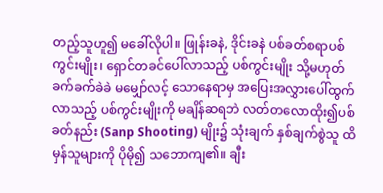တည့်သူဟူ၍ မခေါ်လိုပါ။ ဖြုန်းခနဲ, ဒိုင်းခနဲ ပစ်ခတ်စရာပစ်ကွင်းမျိုး၊ ရှောင်တခင်ပေါ်လာသည့် ပစ်ကွင်းမျိုး သို့မဟုတ် ခက်ခက်ခဲခဲ မမျှော်လင့် သောနေရာမှ အပြေးအလွှားပေါ်ထွက်လာသည့် ပစ်ကွင်းမျိုးကို မချိန်ဆရဘဲ လတ်တလောထိုး၍ပစ်ခတ်နည်း (Sanp Shooting) မျိုး၌ သုံးချက် နှစ်ချက်စွဲသူ ထိမှန်သူများကို ပိုမို၍ သဘောကျ၏။ ချီး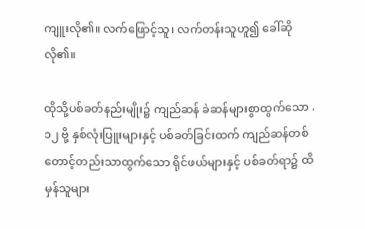ကျူးလို၏။ လက်ဖြောင့်သူ၊ လက်တန်းသူဟူ၍ ခေါ်ဆိုလို၏။

ထိုသို့ပစ်ခတ်နည်းမျိုး၌ ကျည်ဆန် ခဲဆန်များစွာထွက်သော .၁၂ ဗို့ နှစ်လုံးပြူးများနှင့် ပစ်ခတ်ခြင်းထက် ကျည်ဆန်တစ်တောင့်တည်းသာထွက်သော ရိုင်ဖယ်များနှင့် ပစ်ခတ်ရာ၌ ထိမှန်သူများ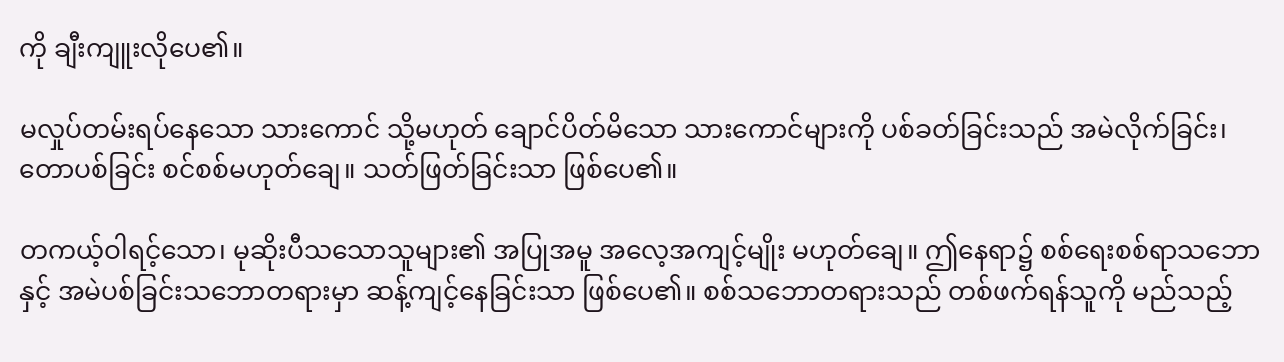ကို ချီးကျူးလိုပေ၏။

မလှုပ်တမ်းရပ်နေသော သားကောင် သို့မဟုတ် ချောင်ပိတ်မိသော သားကောင်များကို ပစ်ခတ်ခြင်းသည် အမဲလိုက်ခြင်း၊ တောပစ်ခြင်း စင်စစ်မဟုတ်ချေ။ သတ်ဖြတ်ခြင်းသာ ဖြစ်ပေ၏။

တကယ့်ဝါရင့်သော၊ မုဆိုးပီသသောသူများ၏ အပြုအမူ အလေ့အကျင့်မျိုး မဟုတ်ချေ။ ဤနေရာ၌ စစ်ရေးစစ်ရာသဘောနှင့် အမဲပစ်ခြင်းသဘောတရားမှာ ဆန့်ကျင့်နေခြင်းသာ ဖြစ်ပေ၏။ စစ်သဘောတရားသည် တစ်ဖက်ရန်သူကို မည်သည့်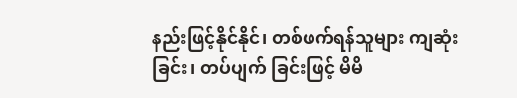နည်းဖြင့်နိုင်နိုင်၊ တစ်ဖက်ရန်သူများ ကျဆုံးခြင်း၊ တပ်ပျက် ခြင်းဖြင့် မိမိ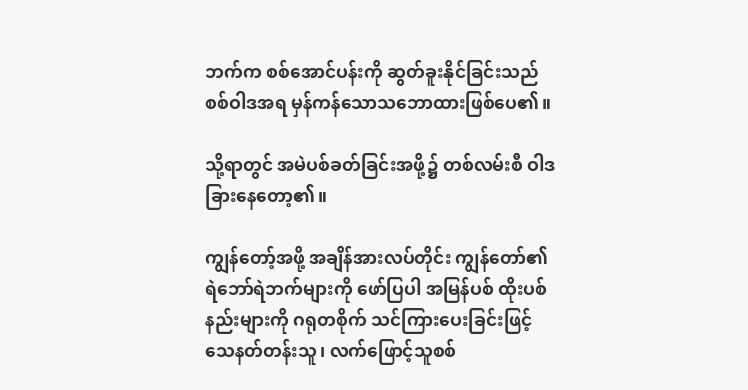ဘက်က စစ်အောင်ပန်းကို ဆွတ်ခူးနိုင်ခြင်းသည် စစ်ဝါဒအရ မှန်ကန်သောသဘောထားဖြစ်ပေ၏။

သို့ရာတွင် အမဲပစ်ခတ်ခြင်းအဖို့၌ တစ်လမ်းစီ ဝါဒခြားနေတော့၏။

ကျွန်တော့်အဖို့ အချိန်အားလပ်တိုင်း ကျွန်တော်၏ ရဲဘော်ရဲဘက်များကို ဖော်ပြပါ အမြန်ပစ် ထိုးပစ်နည်းများကို ဂရုတစိုက် သင်ကြားပေးခြင်းဖြင့် သေနတ်တန်းသူ၊ လက်ဖြောင့်သူစစ်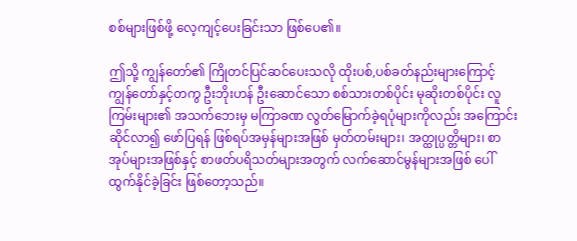စစ်များဖြစ်ဖို့ လေ့ကျင့်ပေးခြင်းသာ ဖြစ်ပေ၏။

ဤသို့ ကျွန်တော်၏ ကြိုတင်ပြင်ဆင်ပေးသလို ထိုးပစ်,ပစ်ခတ်နည်းများကြောင့် ကျွန်တော်နှင့်တကွ ဦးဘိုးဟန် ဦးဆောင်သော စစ်သားတစ်ပိုင်း မုဆိုးတစ်ပိုင်း လူကြမ်းများ၏ အသက်ဘေးမှ မကြာခဏ လွတ်မြောက်ခဲ့ရပုံများကိုလည်း အကြောင်းဆိုင်လာ၍ ဖော်ပြရန် ဖြစ်ရပ်အမှန်များအဖြစ် မှတ်တမ်းများ၊ အတ္ထုပ္ပတ္တိများ၊ စာအုပ်များအဖြစ်နှင့် စာဖတ်ပရိသတ်များအတွက် လက်ဆောင်မွန်များအဖြစ် ပေါ်ထွက်နိုင်ခဲ့ခြင်း ဖြစ်တော့သည်။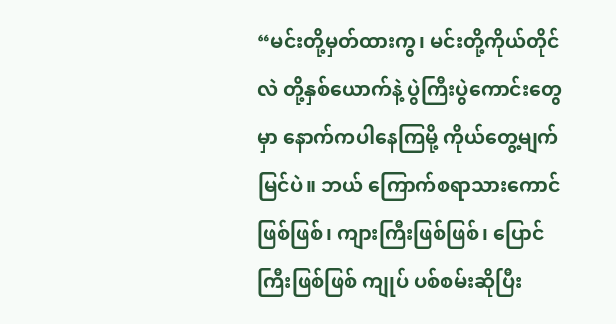“မင်းတို့မှတ်ထားကွ၊ မင်းတို့ကိုယ်တိုင်လဲ တို့နှစ်ယောက်နဲ့ ပွဲကြီးပွဲကောင်းတွေမှာ နောက်ကပါနေကြမို့ ကိုယ်တွေ့မျက်မြင်ပဲ။ ဘယ် ကြောက်စရာသားကောင်ဖြစ်ဖြစ်၊ ကျားကြီးဖြစ်ဖြစ်၊ ပြောင်ကြီးဖြစ်ဖြစ် ကျုပ် ပစ်စမ်းဆိုပြီး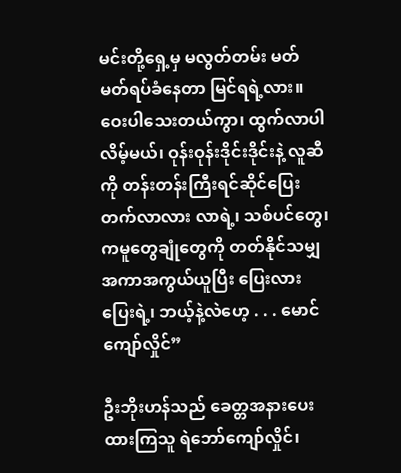မင်းတို့ရှေ့မှ မလွတ်တမ်း မတ်မတ်ရပ်ခံနေတာ မြင်ရရဲ့လား။ ဝေးပါသေးတယ်ကွာ၊ ထွက်လာပါလိမ့်မယ်၊ ဝုန်းဝုန်းဒိုင်းဒိုင်းနဲ့ လူဆီကို တန်းတန်းကြီးရင်ဆိုင်ပြေးတက်လာလား လာရဲ့၊ သစ်ပင်တွေ၊ ကမူတွေချုံတွေကို တတ်နိုင်သမျှ အကာအကွယ်ယူပြီး ပြေးလား ပြေးရဲ့၊ ဘယ့်နဲ့လဲဟေ့ . . . မောင်ကျော်လှိုင်”

ဦးဘိုးဟန်သည် ခေတ္တအနားပေးထားကြသူ ရဲဘော်ကျော်လှိုင်၊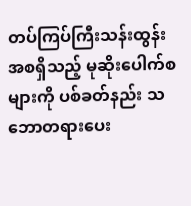တပ်ကြပ်ကြီးသန်းထွန်း အစရှိသည့် မုဆိုးပေါက်စများကို ပစ်ခတ်နည်း သဘောတရားပေး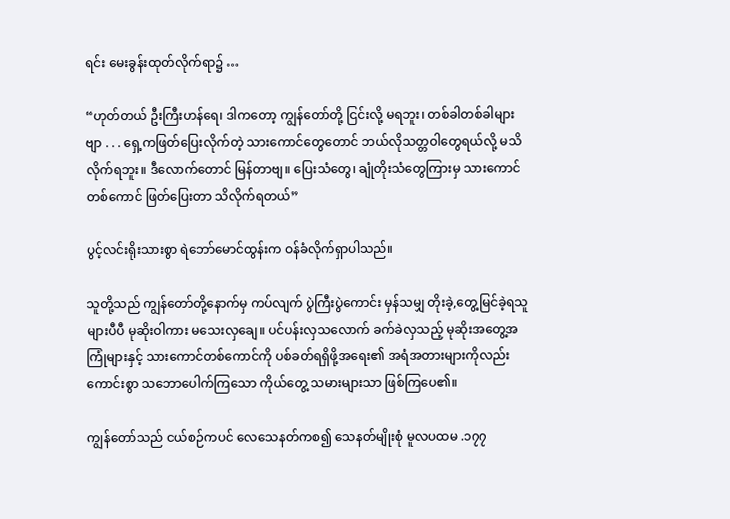ရင်း မေးခွန်းထုတ်လိုက်ရာ၌ …

“ဟုတ်တယ် ဦးကြီးဟန်ရေ၊ ဒါကတော့ ကျွန်တော်တို့ ငြင်းလို့ မရဘူး၊ တစ်ခါတစ်ခါများဗျာ . . . ရှေ့ကဖြတ်ပြေးလိုက်တဲ့ သားကောင်တွေတောင် ဘယ်လိုသတ္တဝါတွေရယ်လို့ မသိလိုက်ရဘူး။ ဒီလောက်တောင် မြန်တာဗျ။ ပြေးသံတွေ၊ ချုံတိုးသံတွေကြားမှ သားကောင်တစ်ကောင် ဖြတ်ပြေးတာ သိလိုက်ရတယ်”

ပွင့်လင်းရိုးသားစွာ ရဲဘော်မောင်ထွန်းက ဝန်ခံလိုက်ရှာပါသည်။

သူတို့သည် ကျွန်တော်တို့နောက်မှ ကပ်လျက် ပွဲကြီးပွဲကောင်း မှန်သမျှ တိုးခဲ့,တွေ့မြင်ခဲ့ရသူများပီပီ မုဆိုးဝါကား မသေးလှချေ။ ပင်ပန်းလှသလောက် ခက်ခဲလှသည့် မုဆိုးအတွေ့အကြုံများနှင့် သားကောင်တစ်ကောင်ကို ပစ်ခတ်ရရှိဖို့အရေး၏ အရံအတားများကိုလည်း ကောင်းစွာ သဘောပေါက်ကြသော ကိုယ်တွေ့ သမားများသာ ဖြစ်ကြပေ၏။

ကျွန်တော်သည် ငယ်စဉ်ကပင် လေသေနတ်ကစ၍ သေနတ်မျိုးစုံ မူလပထမ .၁၇၇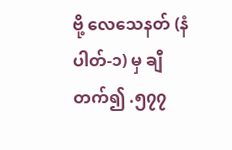ဗို့ လေသေနတ် (နံပါတ်-၁) မှ ချီတက်၍ .၅၇၇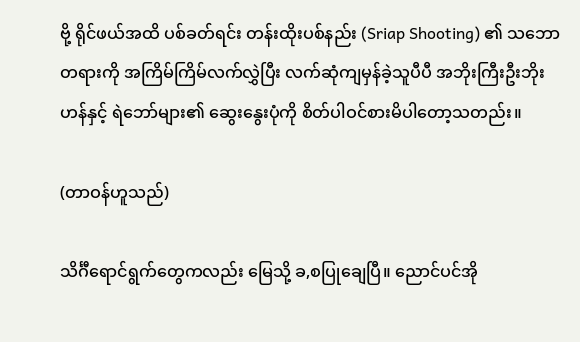ဗို့ ရိုင်ဖယ်အထိ ပစ်ခတ်ရင်း တန်းထိုးပစ်နည်း (Sriap Shooting) ၏ သဘောတရားကို အကြိမ်ကြိမ်လက်လွှဲပြီး လက်ဆုံကျမှန်ခဲ့သူပီပီ အဘိုးကြီးဦးဘိုးဟန်နှင့် ရဲဘော်များ၏ ဆွေးနွေးပုံကို စိတ်ပါဝင်စားမိပါတော့သတည်း။

(တာဝန်ဟူသည်)

သိင်္ဂီရောင်ရွက်တွေကလည်း မြေသို့ ခ,စပြုချေပြီ။ ညောင်ပင်အို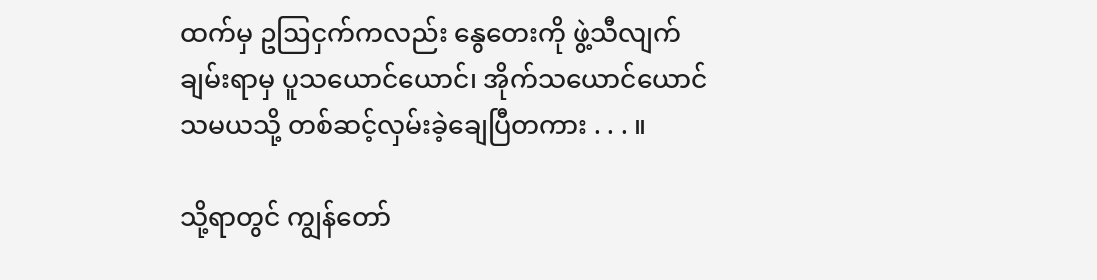ထက်မှ ဥဩငှက်ကလည်း နွေတေးကို ဖွဲ့သီလျက် ချမ်းရာမှ ပူသယောင်ယောင်၊ အိုက်သယောင်ယောင်သမယသို့ တစ်ဆင့်လှမ်းခဲ့ချေပြီတကား . . . ။

သို့ရာတွင် ကျွန်တော်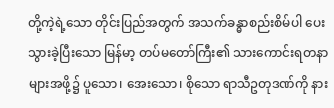တို့ကဲ့ရဲ့သော တိုင်းပြည်အတွက် အသက်ခန္ဓာစည်းစိမ်ပါ ပေးသွားခဲ့ပြီးသော မြန်မာ့ တပ်မတော်ကြီး၏ သားကောင်းရတနာများအဖို့၌ ပူသော၊ အေးသော၊ စိုသော ရာသီဥတုဒဏ်ကို နား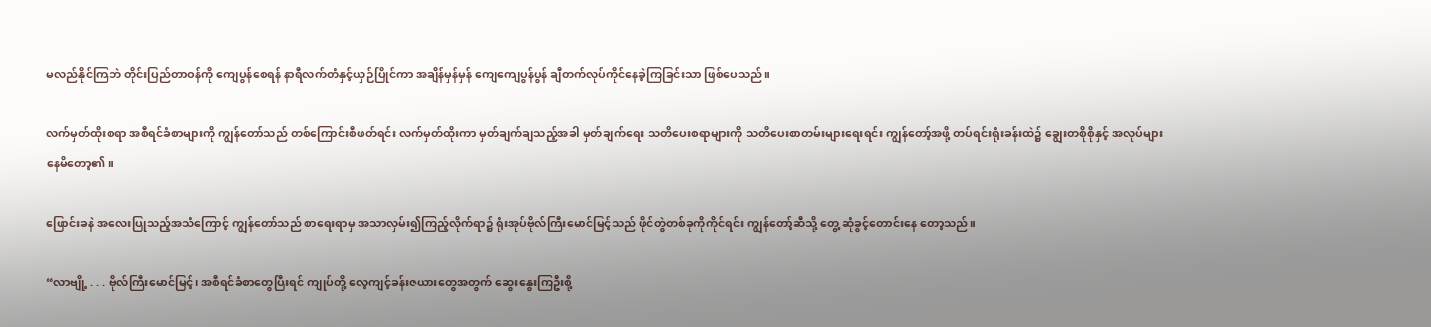မလည်နိုင်ကြဘဲ တိုင်းပြည်တာဝန်ကို ကျေပွန်စေရန် နာရီလက်တံနှင့်ယှဉ်ပြိုင်ကာ အချိန်မှန်မှန် ကျေကျေပွန်ပွန် ချီတက်လုပ်ကိုင်နေခဲ့ကြခြင်းသာ ဖြစ်ပေသည်။

လက်မှတ်ထိုးစရာ အစီရင်ခံစာများကို ကျွန်တော်သည် တစ်ကြောင်းစီဖတ်ရင်း လက်မှတ်ထိုးကာ မှတ်ချက်ချသည့်အခါ မှတ်ချက်ရေး သတိပေးစရာများကို သတိပေးစာတမ်းများရေးရင်း ကျွန်တော့်အဖို့ တပ်ရင်းရုံးခန်းထဲ၌ ချွေးတစိုစိုနှင့် အလုပ်များနေမိတော့၏။

ဖြောင်းခနဲ အလေးပြုသည့်အသံကြောင့် ကျွန်တော်သည် စာရေးရာမှ အသာလှမ်း၍ကြည့်လိုက်ရာ၌ ရုံးအုပ်ဗိုလ်ကြီးမောင်မြင့်သည် ဖိုင်တွဲတစ်ခုကိုကိုင်ရင်း ကျွန်တော့်ဆီသို့ တွေ့ ဆုံခွင့်တောင်းနေ တော့သည်။

“လာဗျို့ . . . ဗိုလ်ကြီးမောင်မြင့်၊ အစီရင်ခံစာတွေပြီးရင် ကျုပ်တို့ လေ့ကျင့်ခန်းဇယားတွေအတွက် ဆွေးနွေးကြဦးစို့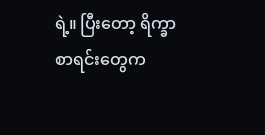ရဲ့။ ပြီးတော့ ရိက္ခာစာရင်းတွေက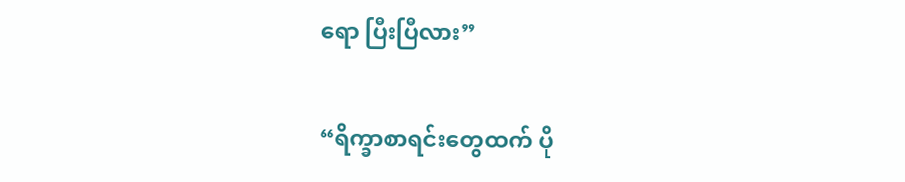ရော ပြီးပြီလား”

“ရိက္ခာစာရင်းတွေထက် ပို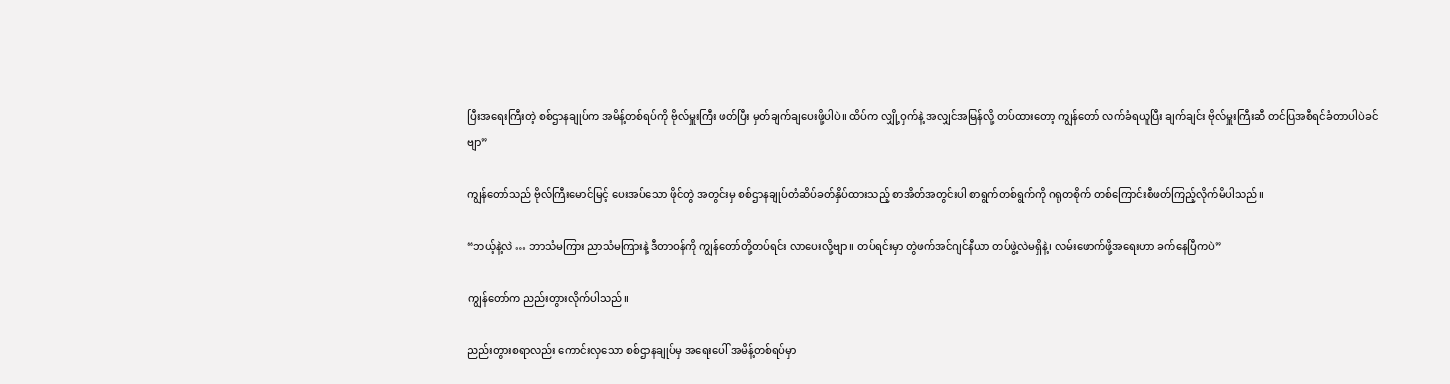ပြီးအရေးကြီးတဲ့ စစ်ဌာနချုပ်က အမိန့်တစ်ရပ်ကို ဗိုလ်မှူးကြီး ဖတ်ပြီး မှတ်ချက်ချပေးဖို့ပါပဲ။ ထိပ်က လျှို့ဝှက်နဲ့ အလျှင်အမြန်လို့ တပ်ထားတော့ ကျွန်တော် လက်ခံရယူပြီး ချက်ချင်း ဗိုလ်မှူးကြီးဆီ တင်ပြအစီရင်ခံတာပါပဲခင်ဗျာ”

ကျွန်တော်သည် ဗိုလ်ကြီးမောင်မြင့် ပေးအပ်သော ဖိုင်တွဲ အတွင်းမှ စစ်ဌာနချုပ်တံဆိပ်ခတ်နှိပ်ထားသည့် စာအိတ်အတွင်းပါ စာရွက်တစ်ရွက်ကို ဂရုတစိုက် တစ်ကြောင်းစီဖတ်ကြည့်လိုက်မိပါသည်။

“ဘယ့်နဲ့လဲ … ဘာသံမကြား ညာသံမကြားနဲ့ ဒီတာဝန်ကို ကျွန်တော်တို့တပ်ရင်း လာပေးလို့ဗျာ။ တပ်ရင်းမှာ တွဲဖက်အင်ဂျင်နီယာ တပ်ဖွဲ့လဲမရှိနဲ့၊ လမ်းဖောက်ဖို့အရေးဟာ ခက်နေပြီကပဲ”

ကျွန်တော်က ညည်းတွားလိုက်ပါသည်။

ညည်းတွားစရာလည်း ကောင်းလှသော စစ်ဌာနချုပ်မှ အရေးပေါ် အမိန့်တစ်ရပ်မှာ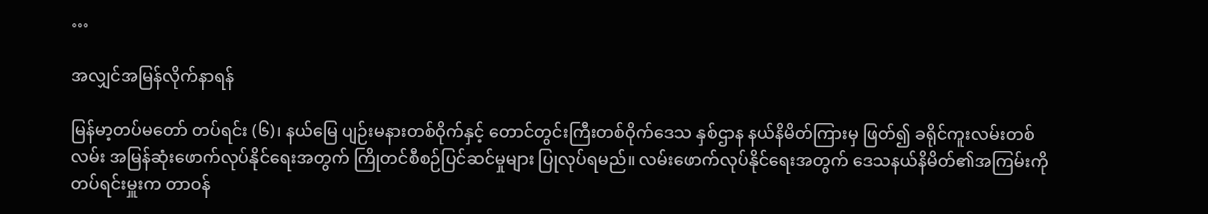…

အလျှင်အမြန်လိုက်နာရန်

မြန်မာ့တပ်မတော် တပ်ရင်း (၆)၊ နယ်မြေ ပျဉ်းမနားတစ်ဝိုက်နှင့် တောင်တွင်းကြီးတစ်ဝိုက်ဒေသ နှစ်ဌာန နယ်နိမိတ်ကြားမှ ဖြတ်၍ ခရိုင်ကူးလမ်းတစ်လမ်း အမြန်ဆုံးဖောက်လုပ်နိုင်ရေးအတွက် ကြိုတင်စီစဉ်ပြင်ဆင်မှုများ ပြုလုပ်ရမည်။ လမ်းဖောက်လုပ်နိုင်ရေးအတွက် ဒေသနယ်နိမိတ်၏အကြမ်းကို တပ်ရင်းမှူးက တာဝန်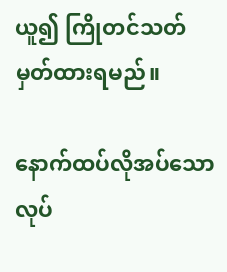ယူ၍ ကြိုတင်သတ်မှတ်ထားရမည်။

နောက်ထပ်လိုအပ်သော လုပ်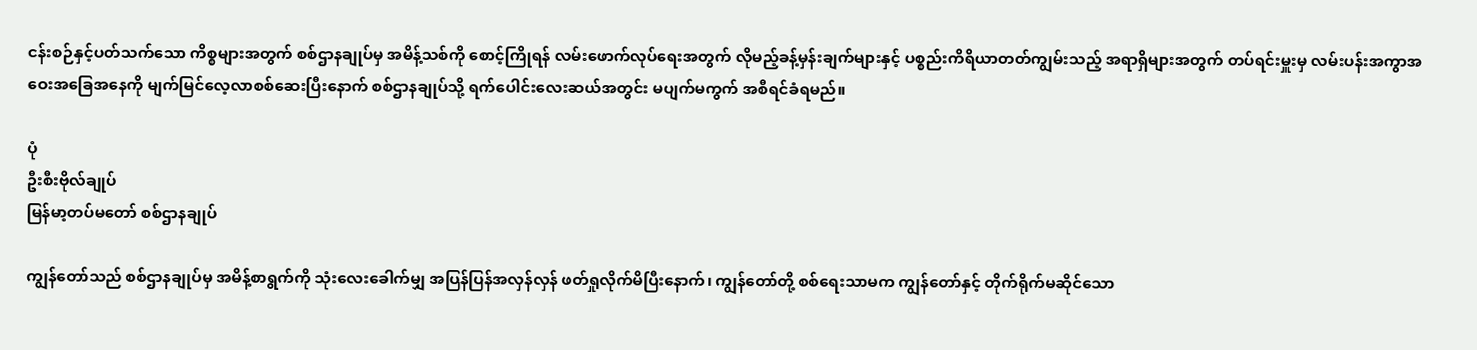ငန်းစဉ်နှင့်ပတ်သက်သော ကိစ္စများအတွက် စစ်ဌာနချုပ်မှ အမိန့်သစ်ကို စောင့်ကြိုရန် လမ်းဖောက်လုပ်ရေးအတွက် လိုမည့်ခန့်မှန်းချက်များနှင့် ပစ္စည်းကိရိယာတတ်ကျွမ်းသည့် အရာရှိများအတွက် တပ်ရင်းမှူးမှ လမ်းပန်းအကွာအဝေးအခြေအနေကို မျက်မြင်လေ့လာစစ်ဆေးပြီးနောက် စစ်ဌာနချုပ်သို့ ရက်ပေါင်းလေးဆယ်အတွင်း မပျက်မကွက် အစီရင်ခံရမည်။

ပုံ
ဦးစီးဗိုလ်ချုပ်
မြန်မာ့တပ်မတော် စစ်ဌာနချုပ်

ကျွန်တော်သည် စစ်ဌာနချုပ်မှ အမိန့်စာရွက်ကို သုံးလေးခေါက်မျှ အပြန်ပြန်အလှန်လှန် ဖတ်ရှုလိုက်မိပြီးနောက်၊ ကျွန်တော်တို့ စစ်ရေးသာမက ကျွန်တော်နှင့် တိုက်ရိုက်မဆိုင်သော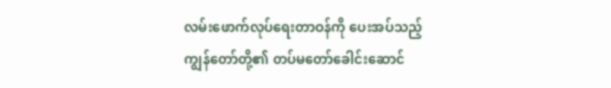လမ်းဖောက်လုပ်ရေးတာဝန်ကို ပေးအပ်သည့် ကျွန်တော်တို့၏ တပ်မတော်ခေါင်းဆောင်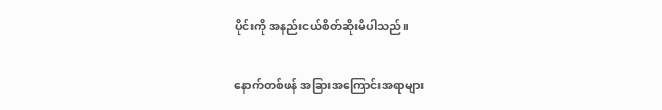ပိုင်းကို အနည်းငယ်စိတ်ဆိုးမိပါသည်။

နောက်တစ်ဖန် အခြားအကြောင်းအရာများ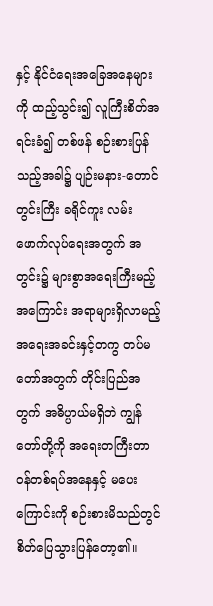နှင့် နိုင်ငံရေးအခြေအနေများကို ထည့်သွင်း၍ လူကြီးစိတ်အရင်းခံ၍ တစ်ဖန် စဉ်းစားပြန်သည့်အခါ၌ ပျဉ်းမနား-တောင်တွင်းကြီး ခရိုင်ကူး လမ်းဖောက်လုပ်ရေးအတွက် အတွင်း၌ များစွာအရေးကြီးမည့် အကြောင်း အရာများရှိလာမည့် အရေးအခင်းနှင့်တကွ တပ်မတော်အတွက် တိုင်းပြည်အတွက် အဓိပ္ပာယ်မရှိဘဲ ကျွန်တော်တို့ကို အရေးတကြီးတာဝန်တစ်ရပ်အနေနှင့် မပေးကြောင်းကို စဉ်းစားမိသည်တွင် စိတ်ပြေသွားပြန်တော့၏။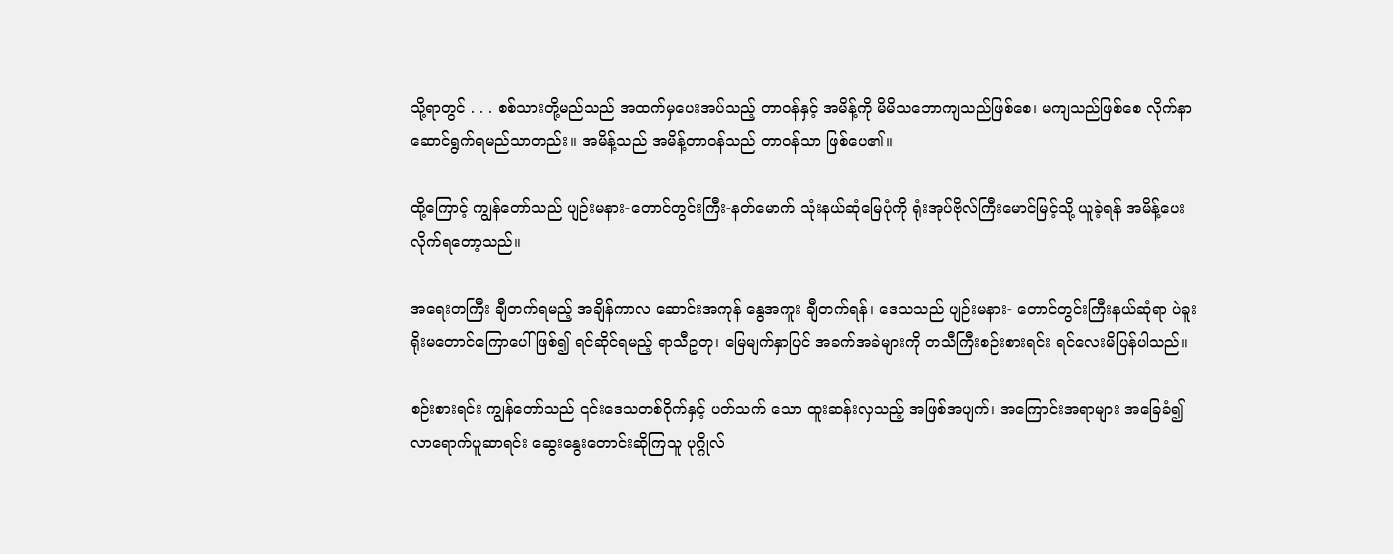သို့ရာတွင် . . . စစ်သားတို့မည်သည် အထက်မှပေးအပ်သည့် တာဝန်နှင့် အမိန့်ကို မိမိသဘောကျသည်ဖြစ်စေ၊ မကျသည်ဖြစ်စေ လိုက်နာဆောင်ရွက်ရမည်သာတည်း။ အမိန့်သည် အမိန့်တာဝန်သည် တာဝန်သာ ဖြစ်ပေ၏။

ထို့ကြောင့် ကျွန်တော်သည် ပျဉ်းမနား-တောင်တွင်းကြီး-နတ်မောက် သုံးနယ်ဆုံမြေပုံကို ရုံးအုပ်ဗိုလ်ကြီးမောင်မြင့်သို့ ယူခဲ့ရန် အမိန့်ပေးလိုက်ရတော့သည်။

အရေးတကြီး ချီတက်ရမည့် အချိန်ကာလ ဆောင်းအကုန် နွေအကူး ချီတက်ရန်၊ ဒေသသည် ပျဉ်းမနား- တောင်တွင်းကြီးနယ်ဆုံရာ ပဲခူးရိုးမတောင်ကြောပေါ်ဖြစ်၍ ရင်ဆိုင်ရမည့် ရာသီဥတု၊ မြေမျက်နှာပြင် အခက်အခဲများကို တသီကြီးစဉ်းစားရင်း ရင်လေးမိပြန်ပါသည်။

စဉ်းစားရင်း ကျွန်တော်သည် ၎င်းဒေသတစ်ဝိုက်နှင့် ပတ်သက် သော ထူးဆန်းလှသည့် အဖြစ်အပျက်၊ အကြောင်းအရာများ အခြေခံ၍ လာရောက်ပူဆာရင်း ဆွေးနွေးတောင်းဆိုကြသူ ပုဂ္ဂိုလ်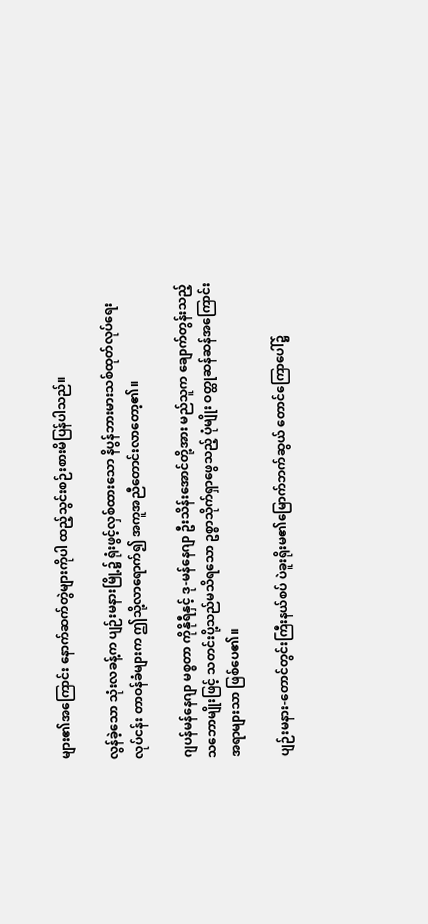များ၏အကြောင်း နောက်ဆက်တွဲများကိုပါ ထည့်သွင်းစဉ်းစားမိပြန်ပါသည်။

လွန်ခဲ့သော သုံးလခန့်က ပျဉ်းမနားမြို့၌ ရုံးဖွင့်လှစ်ထားသော နိပွန်ဘားမားသစ်ထုတ်လုပ်ရေးလုပ်ငန်း တာဝန်ခံများက ဤသို့လာရောက်၍ အကူအညီတောင်းလာတော့၏။

ဂျပန်မန်နေဂျာ မစ္စတာ ကိုနိုရီနှင့် ဒု-မန်နေဂျာ ဦးသိန်းအောင်တို့အား မည်သူက ချောက်တွန်းသည့်သဘောမျိုးဖြင့် သတင်းပို့သည်မသိရသော ဥစ္စာသိုက်ရှာဖွေသည့် ပုံမျိုး ဝတ္ထုဆန်ဆန်အကြောင်းအရာများသာ ဖြစ်ပေ၏။

ပျဉ်းမနား-တောင်တွင်းကြီးနယ်စပ် ပဲခူးရိုးမ၏မြောက်ဘက်ဆွယ် တောင်ကြောပေါ်၌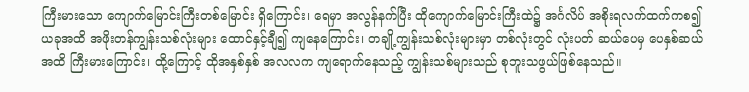ကြီးမားသော ကျောက်မြောင်းကြီးတစ်မြောင်း ရှိကြောင်း၊ ရေမှာ အလွန်နက်ပြီး ထိုကျောက်မြောင်းကြီးထဲ၌ အင်္ဂလိပ် အစိုးရလက်ထက်ကစ၍ ယခုအထိ အဖိုးတန်ကျွန်းသစ်လုံးများ ထောင်နှင့်ချီ၍ ကျနေကြောင်း၊ တချို့ကျွန်းသစ်လုံးများမှာ တစ်လုံးတွင် လုံးပတ် ဆယ်ပေမှ ပေနှစ်ဆယ်အထိ ကြီးမားကြောင်း၊ ထို့ကြောင့် ထိုအနှစ်နှစ် အလလက ကျရောက်နေသည့် ကျွန်းသစ်များသည် စုဘူးသဖွယ်ဖြစ်နေသည်။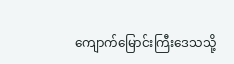ကျောက်မြောင်းကြီးဒေသသို့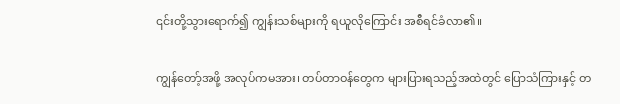၎င်းတို့သွားရောက်၍ ကျွန်းသစ်များကို ရယူလိုကြောင်း အစီရင်ခံလာ၏။

ကျွန်တော့်အဖို့ အလုပ်ကမအား၊ တပ်တာဝန်တွေက များပြားရသည့်အထဲတွင် ပြောသံကြားနှင့် တ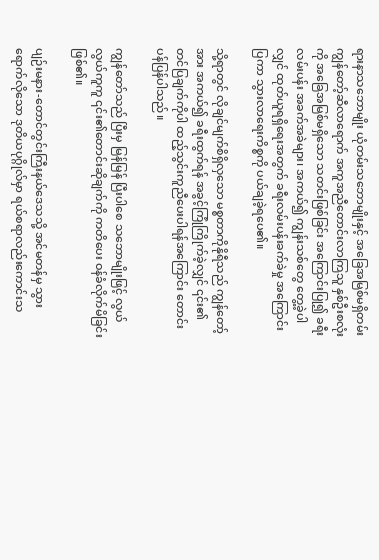ရားနာသဘောမျိုး ယုံတမ်းသဘောမျိုးနှင့် အခြေအမြစ်မရှိတမ်း ကျွန်တော့်ဆီလာရောက် အကူအညီတောင်းလာကြသူ နှစ်ဦးစလုံးကို အခြေအမြစ်မရှိသော သတင်းဖြစ်ခြင်း အကြောင်းပြု၍ ခရီးလမ်းပန်း အခက်အခဲများ၊ အကယ်၍ ကျွန်းသစ်တွေ တွေ့ခဲ့ပါလျှင် ထုတ်ယူရရှိရေးအတွက် ခရီးလမ်းပန်းခက်ခဲမှု အကြောင်းပြကာ သွားလာရေးကိစ္စကို ပယ်ချခဲ့ရပေ၏။

သို့ရာတွင် လိုချင်မျက်စိရှိလှသော မစ္စတာကိုနိုရီသည် ကျွန်တော့်အား အကယ်၍ ခရီးထွက်ရန် အခွင့်ကြုံကြိုက်ခဲ့လျှင် ၎င်း၏တင်ပြချက်ကိုပါ ထည့်သွင်းကူညီပေးပါရန်အကြောင်း တောင်းပန်ပြန်ပါသည်။

ကျွန်တော်သည် ပြီးမှ မြန်မြန် ပြီးပါစေ သဘောမျိုးဖြင့် လွယ်လွယ်ကူကူ ၎င်း၏တောင်းဆိုချက်ကို ကတိပေး ဝန်ခံလိုက်မိခြင်း ဖြစ်၏။

ပျဉ်းမနား-တောင်တွင်းကြီးနယ်ဒေသသို့ အင်မတန်မှ သွားရောက်လိုသော ဒုတိယပုဂ္ဂိုလ်မှာ ရယ်စရာလည်းကောင်းသ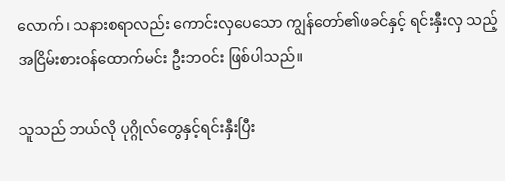လောက်၊ သနားစရာလည်း ကောင်းလှပေသော ကျွန်တော်၏ဖခင်နှင့် ရင်းနှီးလှ သည့် အငြိမ်းစားဝန်ထောက်မင်း ဦးဘဝင်း ဖြစ်ပါသည်။

သူသည် ဘယ်လို ပုဂ္ဂိုလ်တွေနှင့်ရင်းနှီးပြီး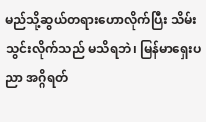မည်သို့ဆွယ်တရားဟောလိုက်ပြီး သိမ်းသွင်းလိုက်သည် မသိရဘဲ၊ မြန်မာရှေးပညာ အဂ္ဂိရတ်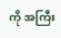ကို အကြီး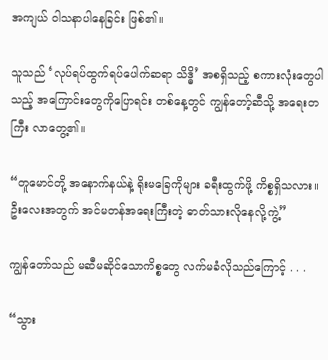အကျယ် ဝါသနာပါနေခြင်း ဖြစ်၏။

သူသည် ‘လုပ်ရပ်ထွက်ရပ်ပေါက်ဆရာ သိဒ္ဓိ’ အစရှိသည့် စကားလုံးတွေပါသည့် အကြောင်းတွေကိုပြောရင်း တစ်နေ့တွင် ကျွန်တော့်ဆီသို့ အရေးတကြီး လာတွေ့၏။

“တူမောင်တို့ အနောက်နယ်နဲ့ ရိုးမခြေကိုများ ခရီးထွက်ဖို့ ကိစ္စရှိသလား။ ဦးလေးအတွက် အင်မတန်အရေးကြီးတဲ့ ဓာတ်သားလိုနေလို့ကွဲ့”

ကျွန်တော်သည် မဆီမဆိုင်သောကိစ္စတွေ လက်မခံလိုသည်ကြောင့် . . .

“သွား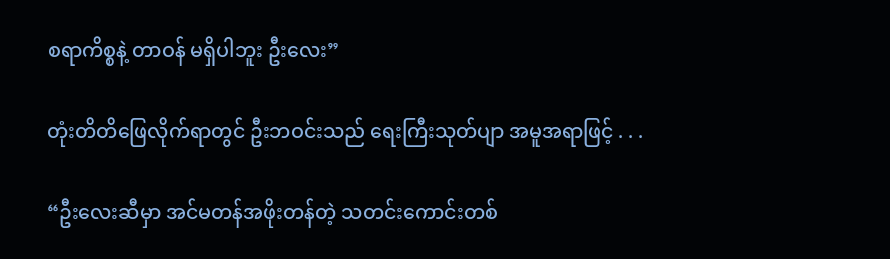စရာကိစ္စနဲ့ တာဝန် မရှိပါဘူး ဦးလေး”

တုံးတိတိဖြေလိုက်ရာတွင် ဦးဘဝင်းသည် ရေးကြီးသုတ်ပျာ အမူအရာဖြင့် . . .

“ဦးလေးဆီမှာ အင်မတန်အဖိုးတန်တဲ့ သတင်းကောင်းတစ်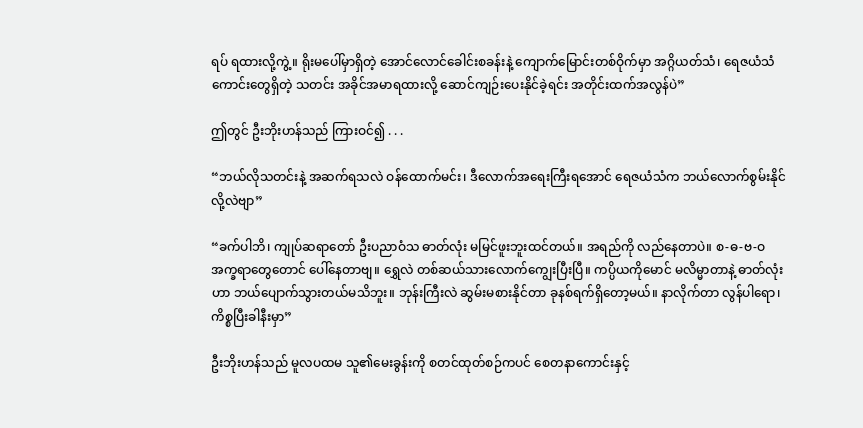ရပ် ရထားလို့ကွဲ့။ ရိုးမပေါ်မှာရှိတဲ့ အောင်လောင်ခေါင်းစခန်းနဲ့ ကျောက်မြောင်းတစ်ဝိုက်မှာ အဂ္ဂိယတ်သံ၊ ရေဇယံသံကောင်းတွေရှိတဲ့ သတင်း အခိုင်အမာရထားလို့ ဆောင်ကျဉ်းပေးနိုင်ခဲ့ရင်း အတိုင်းထက်အလွန်ပဲ”

ဤတွင် ဦးဘိုးဟန်သည် ကြားဝင်၍ . . .

“ဘယ်လိုသတင်းနဲ့ အဆက်ရသလဲ ဝန်ထောက်မင်း၊ ဒီလောက်အရေးကြီးရအောင် ရေဇယံသံက ဘယ်လောက်စွမ်းနိုင်လို့လဲဗျာ”

“ခက်ပါဘိ၊ ကျုပ်ဆရာတော် ဦးပညာဝံသ ဓာတ်လုံး မမြင်ဖူးဘူးထင်တယ်။ အရည်ကို လည်နေတာပဲ။ စ-ဓ-ဗ-ဝ အက္ခရာတွေတောင် ပေါ်နေတာဗျ။ ရွှေလဲ တစ်ဆယ်သားလောက်ကျွေးပြီးပြီ။ ကပ္ပိယကိုမောင် မလိမ္မာတာနဲ့ ဓာတ်လုံးဟာ ဘယ်ပျောက်သွားတယ်မသိဘူး။ ဘုန်းကြီးလဲ ဆွမ်းမစားနိုင်တာ ခုနစ်ရက်ရှိတော့မယ်။ နာလိုက်တာ လွန်ပါရော၊ ကိစ္စပြီးခါနီးမှာ”

ဦးဘိုးဟန်သည် မူလပထမ သူ၏မေးခွန်းကို စတင်ထုတ်စဉ်ကပင် စေတနာကောင်းနှင့်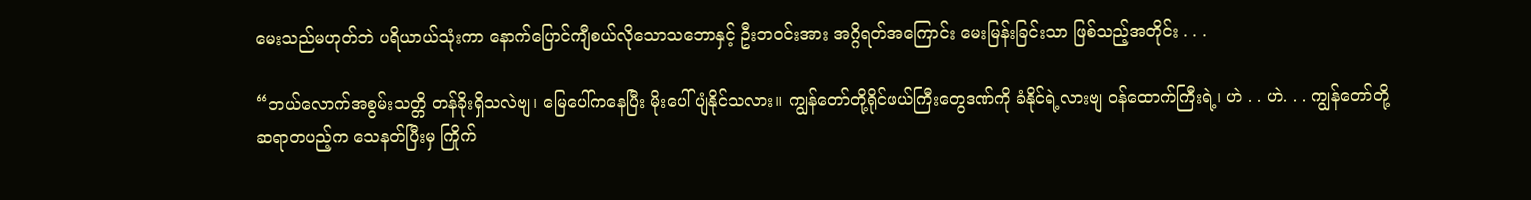မေးသည်မဟုတ်ဘဲ ပရိယာယ်သုံးကာ နောက်ပြောင်ကျီစယ်လိုသောသဘောနှင့် ဦးဘဝင်းအား အဂ္ဂိရတ်အကြောင်း မေးမြန်းခြင်းသာ ဖြစ်သည့်အတိုင်း . . .

“ဘယ်လောက်အစွမ်းသတ္တိ တန်ခိုးရှိသလဲဗျ၊ မြေပေါ်ကနေပြီး မိုးပေါ်ပျံနိုင်သလား။ ကျွန်တော်တို့ရိုင်ဖယ်ကြီးတွေဒဏ်ကို ခံနိုင်ရဲ့လားဗျ ဝန်ထောက်ကြီးရဲ့၊ ဟဲ . . ဟဲ. . . ကျွန်တော်တို့ ဆရာတပည့်က သေနတ်ပြီးမှ ကြိုက်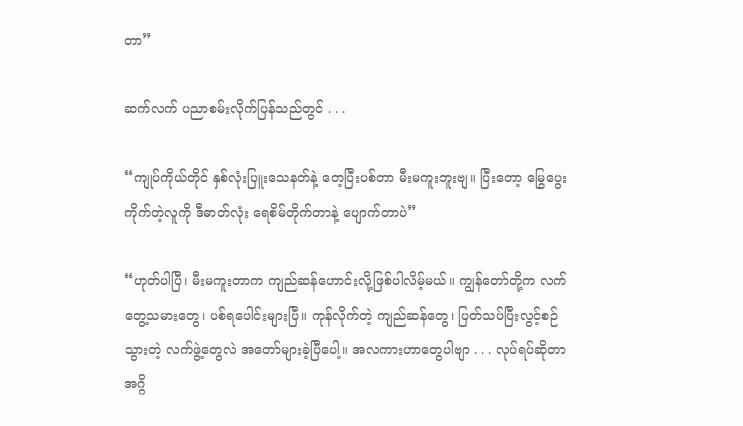တာ”

ဆက်လက် ပညာစမ်းလိုက်ပြန်သည်တွင် . . .

“ကျုပ်ကိုယ်တိုင် နှစ်လုံးပြူးသေနတ်နဲ့ တေ့ပြီးပစ်တာ မီးမကူးဘူးဗျ။ ပြီးတော့ မြွေပွေးကိုက်တဲ့လူကို ဒီဓာတ်လုံး ရေစိမ်တိုက်တာနဲ့ ပျောက်တာပဲ”

“ဟုတ်ပါပြီ၊ မီးမကူးတာက ကျည်ဆန်ဟောင်းလို့ဖြစ်ပါလိမ့်မယ်။ ကျွန်တော်တို့က လက်တွေ့သမားတွေ၊ ပစ်ရပေါင်းများပြီ။ ကုန်လိုက်တဲ့ ကျည်ဆန်တွေ၊ ပြတ်သပ်ပြီးလွင့်စဉ်သွားတဲ့ လက်ဖွဲ့တွေလဲ အတော်များခဲ့ပြီပေါ့။ အလကားဟာတွေပါဗျာ . . . လုပ်ရပ်ဆိုတာ အဂ္ဂိ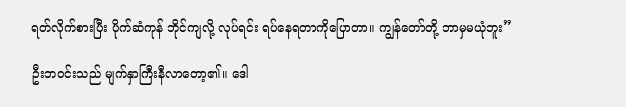ရတ်လိုက်စားပြီး ပိုက်ဆံကုန် ဘိုင်ကျလို့ လုပ်ရင်း ရပ်နေရတာကိုပြောတာ။ ကျွန်တော်တို့ ဘာမှမယုံဘူး”

ဦးဘဝင်းသည် မျက်နှာကြီးနီလာတော့၏။ ဒေါ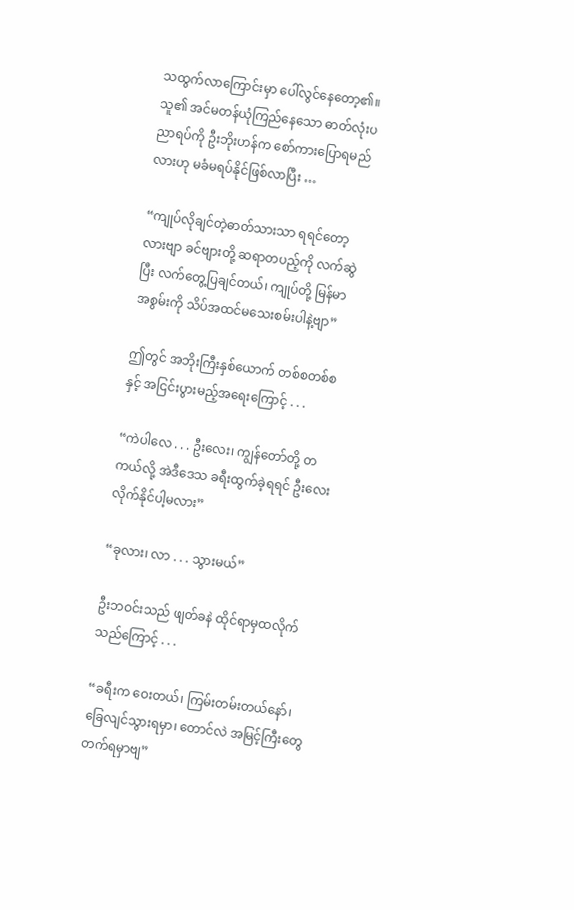သထွက်လာကြောင်းမှာ ပေါ်လွင်နေတော့၏။ သူ၏ အင်မတန်ယုံကြည်နေသော ဓာတ်လုံးပညာရပ်ကို ဦးဘိုးဟန်က စော်ကားပြောရမည်လားဟု မခံမရပ်နိုင်ဖြစ်လာပြီး …

“ကျုပ်လိုချင်တဲ့ဓာတ်သားသာ ရရင်တော့လားဗျာ ခင်ဗျားတို့ ဆရာတပည့်ကို လက်ဆွဲပြီး လက်တွေ့ပြချင်တယ်၊ ကျုပ်တို့ မြန်မာအစွမ်းကို သိပ်အထင်မသေးစမ်းပါနဲ့ဗျာ”

ဤတွင် အဘိုးကြီးနှစ်ယောက် တစ်စတစ်စနှင့် အငြင်းပွားမည့်အရေးကြောင့် . . .

“ကဲပါလေ . . . ဦးလေး၊ ကျွန်တော်တို့ တကယ်လို့ အဲဒီဒေသ ခရီးထွက်ခဲ့ရရင် ဦးလေး လိုက်နိုင်ပါ့မလား”

“ခုလား၊ လာ . . . သွားမယ်”

ဦးဘဝင်းသည် ဖျတ်ခနဲ ထိုင်ရာမှထလိုက်သည်ကြောင့် . . .

“ခရီးက ဝေးတယ်၊ ကြမ်းတမ်းတယ်နော်၊ ခြေလျင်သွားရမှာ၊ တောင်လဲ အမြင့်ကြီးတွေတက်ရမှာဗျ”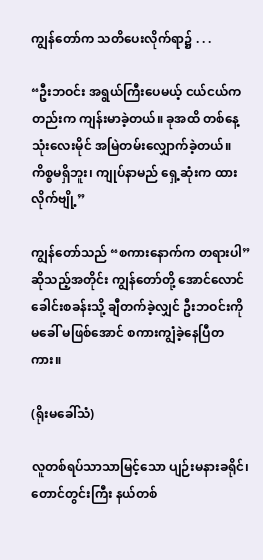ကျွန်တော်က သတိပေးလိုက်ရာ၌ . . .

“ဦးဘဝင်း အရွယ်ကြီးပေမယ့် ငယ်ငယ်ကတည်းက ကျန်းမာခဲ့တယ်။ ခုအထိ တစ်နေ့ သုံးလေးမိုင် အမြဲတမ်းလျှောက်ခဲ့တယ်။ ကိစ္စမရှိဘူး၊ ကျုပ်နာမည် ရှေ့ဆုံးက ထားလိုက်ဗျို့”

ကျွန်တော်သည် “စကားနောက်က တရားပါ” ဆိုသည့်အတိုင်း ကျွန်တော်တို့ အောင်လောင်ခေါင်းစခန်းသို့ ချီတက်ခဲ့လျှင် ဦးဘဝင်းကို မခေါ် မဖြစ်အောင် စကားကျွံခဲ့နေပြီတကား။

(ရိုးမခေါ်သံ)

လူတစ်ရပ်သာသာမြင့်သော ပျဉ်းမနားခရိုင်၊ တောင်တွင်းကြီး နယ်တစ်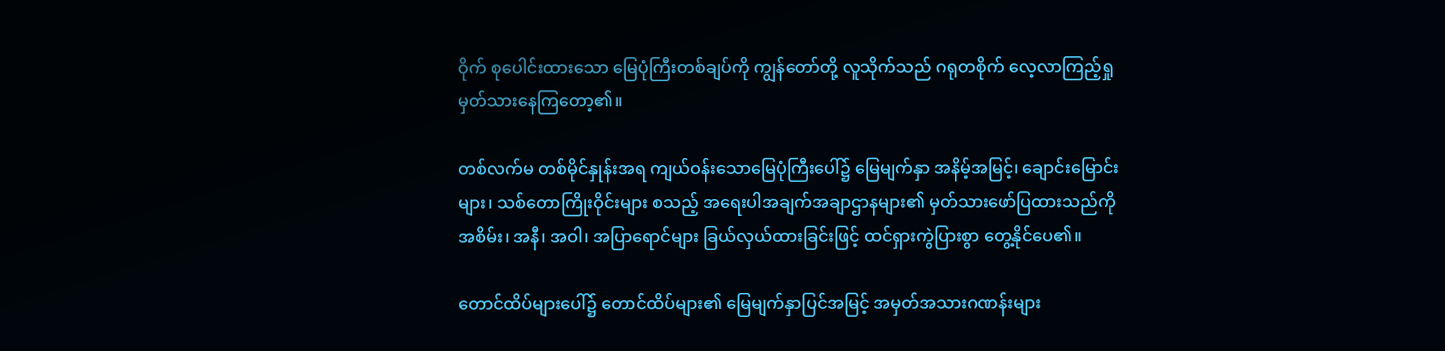ဝိုက် စုပေါင်းထားသော မြေပုံကြီးတစ်ချပ်ကို ကျွန်တော်တို့ လူသိုက်သည် ဂရုတစိုက် လေ့လာကြည့်ရှုမှတ်သားနေကြတော့၏။

တစ်လက်မ တစ်မိုင်နှုန်းအရ ကျယ်ဝန်းသောမြေပုံကြီးပေါ်၌ မြေမျက်နှာ အနိမ့်အမြင့်၊ ချောင်းမြောင်းများ၊ သစ်တောကြိုးဝိုင်းများ စသည့် အရေးပါအချက်အချာဌာနများ၏ မှတ်သားဖော်ပြထားသည်ကို အစိမ်း၊ အနီ၊ အဝါ၊ အပြာရောင်များ ခြယ်လှယ်ထားခြင်းဖြင့် ထင်ရှားကွဲပြားစွာ တွေ့နိုင်ပေ၏။

တောင်ထိပ်များပေါ်၌ တောင်ထိပ်များ၏ မြေမျက်နှာပြင်အမြင့် အမှတ်အသားဂဏန်းများ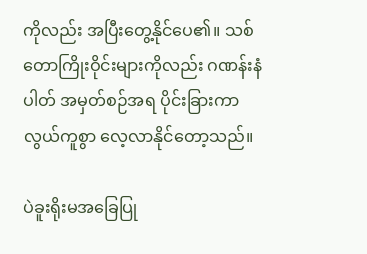ကိုလည်း အပြီးတွေ့နိုင်ပေ၏။ သစ်တောကြိုးဝိုင်းများကိုလည်း ဂဏန်းနံပါတ် အမှတ်စဉ်အရ ပိုင်းခြားကာ လွယ်ကူစွာ လေ့လာနိုင်တော့သည်။

ပဲခူးရိုးမအခြေပြု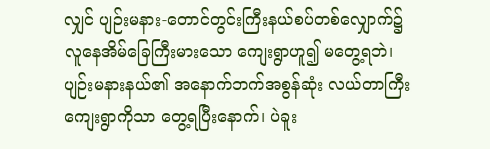လျှင် ပျဉ်းမနား-တောင်တွင်းကြီးနယ်စပ်တစ်လျှောက်၌ လူနေအိမ်ခြေကြီးမားသော ကျေးရွာဟူ၍ မတွေ့ရဘဲ၊ ပျဉ်းမနားနယ်၏ အနောက်ဘက်အစွန်ဆုံး လယ်တာကြီးကျေးရွာကိုသာ တွေ့ရပြီးနောက်၊ ပဲခူး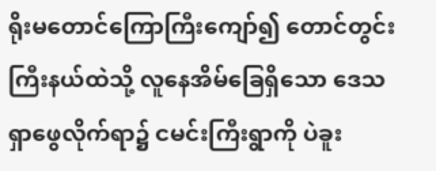ရိုးမတောင်ကြောကြီးကျော်၍ တောင်တွင်းကြီးနယ်ထဲသို့ လူနေအိမ်ခြေရှိသော ဒေသ ရှာဖွေလိုက်ရာ၌ ငမင်းကြီးရွာကို ပဲခူး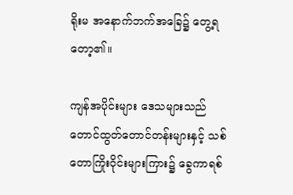ရိုးမ အနောက်ဘက်အခြေ၌ တွေ့ရတော့၏။

ကျန်အပိုင်းများ ဒေသများသည် တောင်ထွတ်တောင်တန်းများနှင့် သစ်တောကြိုးဝိုင်းများကြား၌ ခွေကာရစ်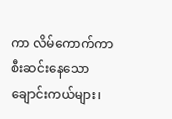ကာ လိမ်ကောက်ကာ စီးဆင်းနေသော ချောင်းကယ်များ၊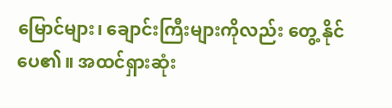မြောင်များ၊ ချောင်းကြီးများကိုလည်း တွေ့ နိုင်ပေ၏။ အထင်ရှားဆုံး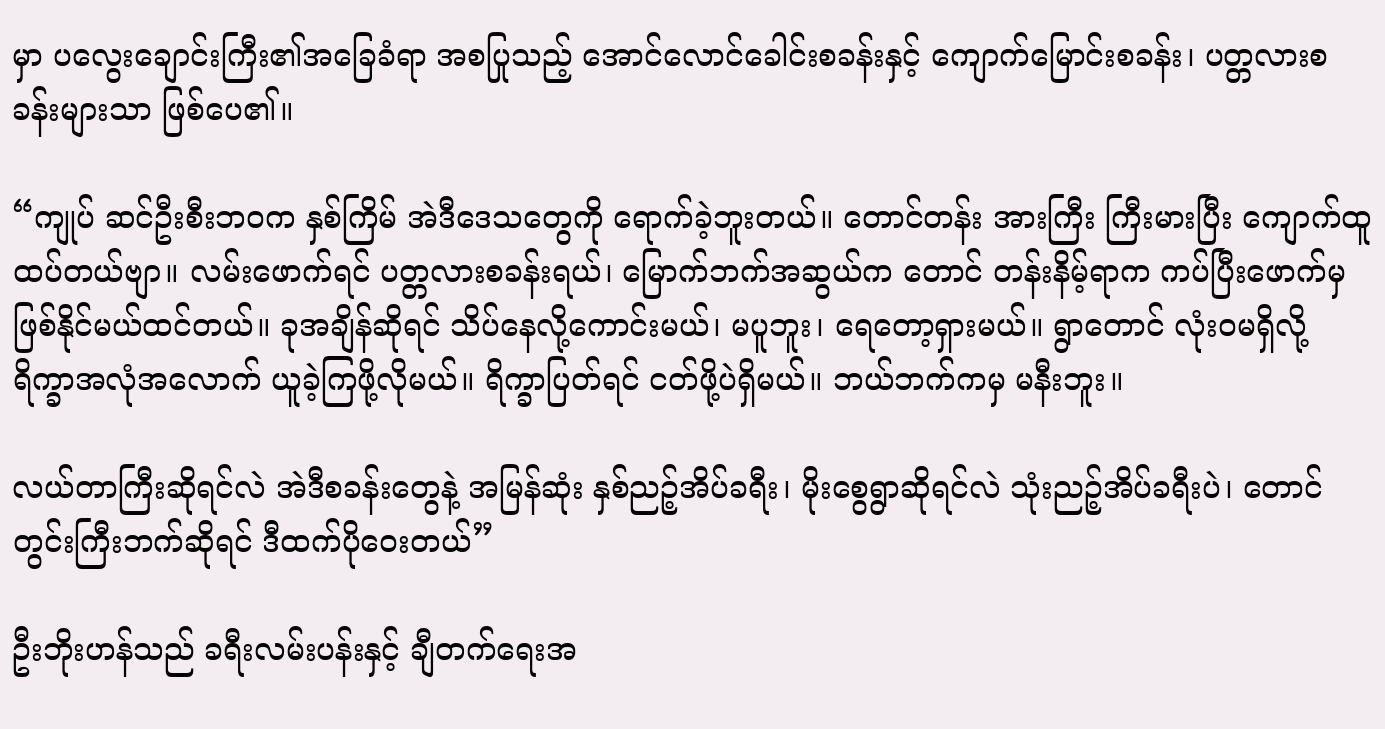မှာ ပလွေးချောင်းကြီး၏အခြေခံရာ အစပြုသည့် အောင်လောင်ခေါင်းစခန်းနှင့် ကျောက်မြောင်းစခန်း၊ ပတ္တလားစခန်းများသာ ဖြစ်ပေ၏။

“ကျုပ် ဆင်ဦးစီးဘဝက နှစ်ကြိမ် အဲဒီဒေသတွေကို ရောက်ခဲ့ဘူးတယ်။ တောင်တန်း အားကြီး ကြီးမားပြီး ကျောက်ထူထပ်တယ်ဗျာ။ လမ်းဖောက်ရင် ပတ္တလားစခန်းရယ်၊ မြောက်ဘက်အဆွယ်က တောင် တန်းနိမ့်ရာက ကပ်ပြီးဖောက်မှ ဖြစ်နိုင်မယ်ထင်တယ်။ ခုအချိန်ဆိုရင် သိပ်နေလို့ကောင်းမယ်၊ မပူဘူး၊ ရေတော့ရှားမယ်။ ရွာတောင် လုံးဝမရှိလို့ ရိက္ခာအလုံအလောက် ယူခဲ့ကြဖို့လိုမယ်။ ရိက္ခာပြတ်ရင် ငတ်ဖို့ပဲရှိမယ်။ ဘယ်ဘက်ကမှ မနီးဘူး။

လယ်တာကြီးဆိုရင်လဲ အဲဒီစခန်းတွေနဲ့ အမြန်ဆုံး နှစ်ညဉ့်အိပ်ခရီး၊ မိုးစွေရွာဆိုရင်လဲ သုံးညဉ့်အိပ်ခရီးပဲ၊ တောင်တွင်းကြီးဘက်ဆိုရင် ဒီထက်ပိုဝေးတယ်”

ဦးဘိုးဟန်သည် ခရီးလမ်းပန်းနှင့် ချီတက်ရေးအ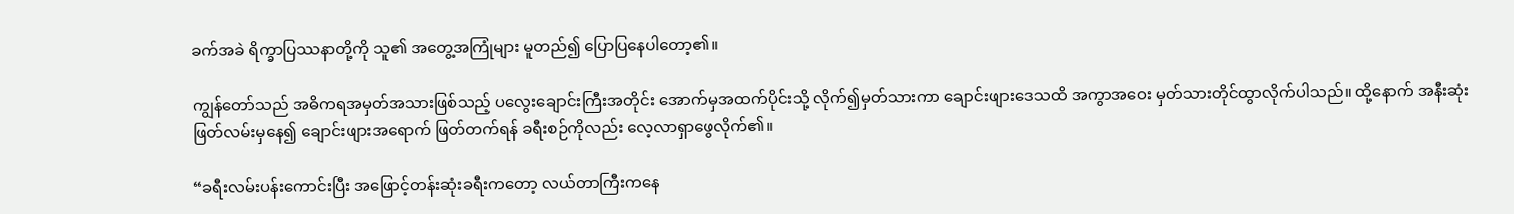ခက်အခဲ ရိက္ခာပြဿနာတို့ကို သူ၏ အတွေ့အကြုံများ မူတည်၍ ပြောပြနေပါတော့၏။

ကျွန်တော်သည် အဓိကရအမှတ်အသားဖြစ်သည့် ပလွေးချောင်းကြီးအတိုင်း အောက်မှအထက်ပိုင်းသို့ လိုက်၍မှတ်သားကာ ချောင်းဖျားဒေသထိ အကွာအဝေး မှတ်သားတိုင်ထွာလိုက်ပါသည်။ ထို့နောက် အနီးဆုံးဖြတ်လမ်းမှနေ၍ ချောင်းဖျားအရောက် ဖြတ်တက်ရန် ခရီးစဉ်ကိုလည်း လေ့လာရှာဖွေလိုက်၏။

“ခရီးလမ်းပန်းကောင်းပြီး အဖြောင့်တန်းဆုံးခရီးကတော့ လယ်တာကြီးကနေ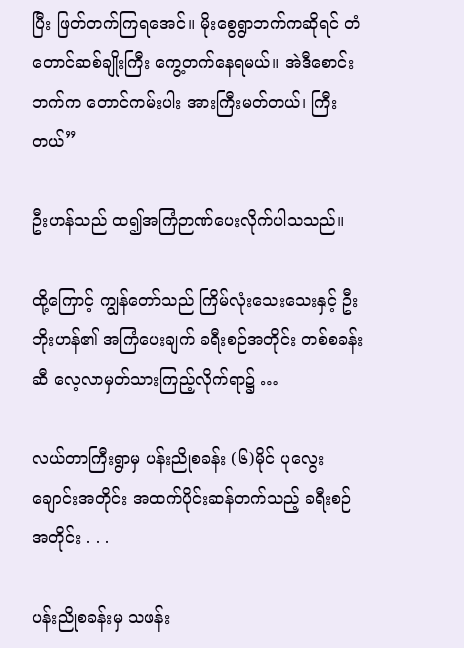ပြီး ဖြတ်တက်ကြရအေင်။ မိုးစွေရွာဘက်ကဆိုရင် တံတောင်ဆစ်ချိုးကြီး ကွေ့တက်နေရမယ်။ အဲဒီစောင်းဘက်က တောင်ကမ်းပါး အားကြီးမတ်တယ်၊ ကြီးတယ်”

ဦးဟန်သည် ထ၍အကြံဉာဏ်ပေးလိုက်ပါသသည်။

ထို့ကြောင့် ကျွန်တော်သည် ကြိမ်လုံးသေးသေးနှင့် ဦးဘိုးဟန်၏ အကြံပေးချက် ခရီးစဉ်အတိုင်း တစ်စခန်းဆီ လေ့လာမှတ်သားကြည့်လိုက်ရာ၌ …

လယ်တာကြီးရွာမှ ပန်းညိုစခန်း (၆)မိုင် ပုလွေးချောင်းအတိုင်း အထက်ပိုင်းဆန်တက်သည့် ခရီးစဉ်အတိုင်း . . .

ပန်းညိုစခန်းမှ သဖန်း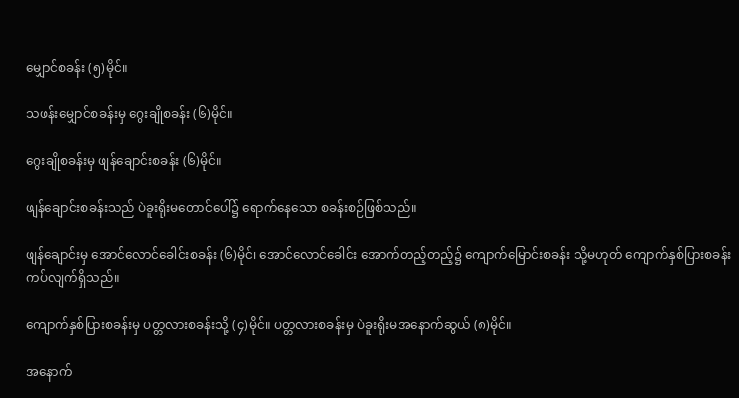မျှောင်စခန်း (၅)မိုင်။

သဖန်းမျှောင်စခန်းမှ ဂွေးချိုစခန်း (၆)မိုင်။

ဂွေးချိုစခန်းမှ ဖျန်ချောင်းစခန်း (၆)မိုင်။

ဖျန်ချောင်းစခန်းသည် ပဲခူးရိုးမတောင်ပေါ်၌ ရောက်နေသော စခန်းစဉ်ဖြစ်သည်။

ဖျန်ချောင်းမှ အောင်လောင်ခေါင်းစခန်း (၆)မိုင်၊ အောင်လောင်ခေါင်း အောက်တည့်တည့်၌ ကျောက်မြောင်းစခန်း သို့မဟုတ် ကျောက်နှစ်ပြားစခန်း ကပ်လျက်ရှိသည်။

ကျောက်နှစ်ပြားစခန်းမှ ပတ္တလားစခန်းသို့ (၄)မိုင်။ ပတ္တလားစခန်းမှ ပဲခူးရိုးမအနောက်ဆွယ် (၈)မိုင်။

အနောက်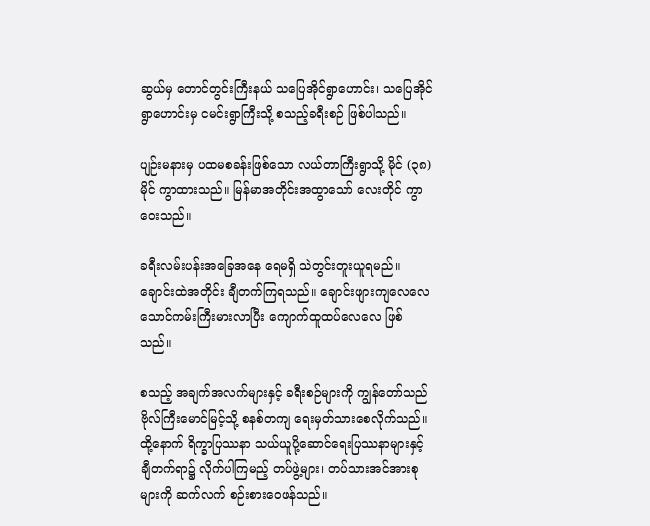ဆွယ်မှ တောင်တွင်းကြီးနယ် သပြေအိုင်ရွာဟောင်း၊ သပြေအိုင်ရွာဟောင်းမှ ငမင်းရွာကြီးသို့ စသည့်ခရီးစဉ် ဖြစ်ပါသည်။

ပျဉ်းမနားမှ ပထမစခန်းဖြစ်သော လယ်တာကြီးရွာသို့ မိုင် (၃၈)မိုင် ကွာထားသည်။ မြန်မာအတိုင်းအထွာသော် လေးတိုင် ကွာဝေးသည်။

ခရီးလမ်းပန်းအခြေအနေ ရေမရှိ သဲတွင်းတူးယူရမည်။ ချောင်းထဲအတိုင်း ချီတက်ကြရသည်။ ချောင်းဖျားကျလေလေ သောင်ကမ်းကြီးမားလာပြီး ကျောက်ထူထပ်လေလေ ဖြစ်သည်။

စသည့် အချက်အလက်များနှင့် ခရီးစဉ်များကို ကျွန်တော်သည် ဗိုလ်ကြီးမောင်မြင့်သို့ စနစ်တကျ ရေးမှတ်သားစေလိုက်သည်။ ထို့နောက် ရိက္ခာပြဿနာ သယ်ယူပို့ဆောင်ရေးပြဿနာများနှင့် ချီတက်ရာ၌ လိုက်ပါကြမည့် တပ်ဖွဲ့များ၊ တပ်သားအင်အားစုများကို ဆက်လက် စဉ်းစားဝေဖန်သည်။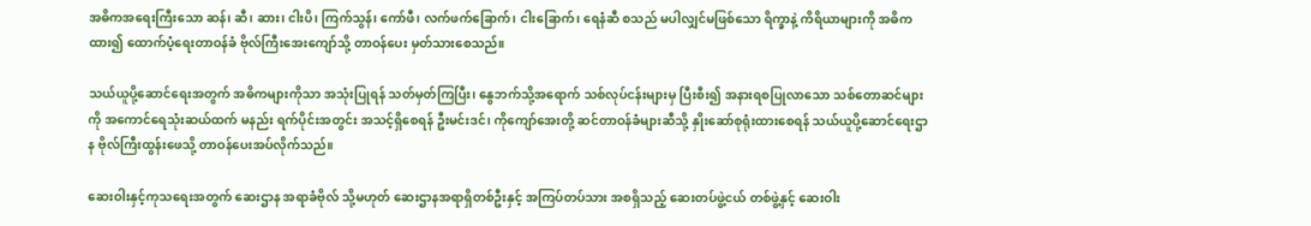အဓိကအရေးကြီးသော ဆန်၊ ဆီ၊ ဆား၊ ငါးပိ၊ ကြက်သွန်၊ ကော်ဖီ၊ လက်ဖက်ခြောက်၊ ငါးခြောက်၊ ရေနံဆီ စသည် မပါလျှင်မဖြစ်သော ရိက္ခာနဲ့ ကိရိယာများကို အဓိကထား၍ ထောက်ပံ့ရေးတာဝန်ခံ ဗိုလ်ကြီးအေးကျော်သို့ တာဝန်ပေး မှတ်သားစေသည်။

သယ်ယူပို့ဆောင်ရေးအတွက် အဓိကများကိုသာ အသုံးပြုရန် သတ်မှတ်ကြပြီး၊ နွေဘက်သို့အရောက် သစ်လုပ်ငန်းများမှ ပြီးစီး၍ အနားရစပြုလာသော သစ်တောဆင်များကို အကောင်ရေသုံးဆယ်ထက် မနည်း ရက်ပိုင်းအတွင်း အသင့်ရှိစေရန် ဦးမင်းဒင်၊ ကိုကျော်အေးတို့ ဆင်တာဝန်ခံများဆီသို့ နှိုးဆော်စုရုံးထားစေရန် သယ်ယူပို့ဆောင်ရေးဌာန ဗိုလ်ကြီးထွန်းဖေသို့ တာဝန်ပေးအပ်လိုက်သည်။

ဆေးဝါးနှင့်ကုသရေးအတွက် ဆေးဌာန အရာခံဗိုလ် သို့မဟုတ် ဆေးဌာနအရာရှိတစ်ဦးနှင့် အကြပ်တပ်သား အစရှိသည့် ဆေးတပ်ဖွဲ့ငယ် တစ်ဖွဲ့နှင့် ဆေးဝါး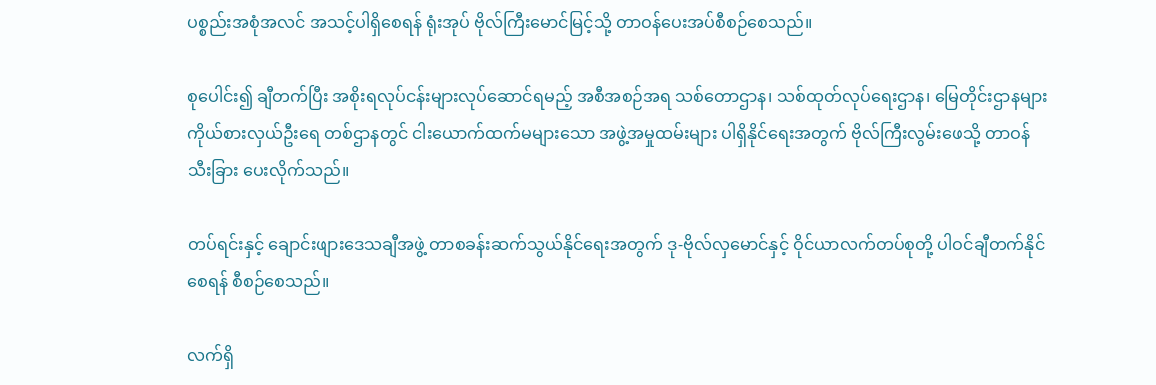ပစ္စည်းအစုံအလင် အသင့်ပါရှိစေရန် ရုံးအုပ် ဗိုလ်ကြီးမောင်မြင့်သို့ တာဝန်ပေးအပ်စီစဉ်စေသည်။

စုပေါင်း၍ ချီတက်ပြီး အစိုးရလုပ်ငန်းများလုပ်ဆောင်ရမည့် အစီအစဉ်အရ သစ်တောဌာန၊ သစ်ထုတ်လုပ်ရေးဌာန၊ မြေတိုင်းဌာနများ ကိုယ်စားလှယ်ဦးရေ တစ်ဌာနတွင် ငါးယောက်ထက်မများသော အဖွဲ့အမှုထမ်းများ ပါရှိနိုင်ရေးအတွက် ဗိုလ်ကြီးလွမ်းဖေသို့ တာဝန်သီးခြား ပေးလိုက်သည်။

တပ်ရင်းနှင့် ချောင်းဖျားဒေသချီအဖွဲ့ တာစခန်းဆက်သွယ်နိုင်ရေးအတွက် ဒု-ဗိုလ်လှမောင်နှင့် ဝိုင်ယာလက်တပ်စုတို့ ပါဝင်ချီတက်နိုင်စေရန် စီစဉ်စေသည်။

လက်ရှိ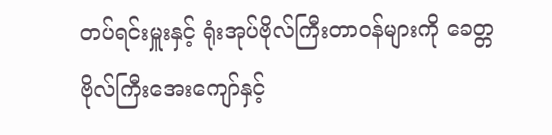တပ်ရင်းမှူးနှင့် ရုံးအုပ်ဗိုလ်ကြီးတာဝန်များကို ခေတ္တ ဗိုလ်ကြီးအေးကျော်နှင့်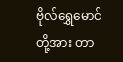ဗိုလ်ရွှေမောင်တို့အား တာ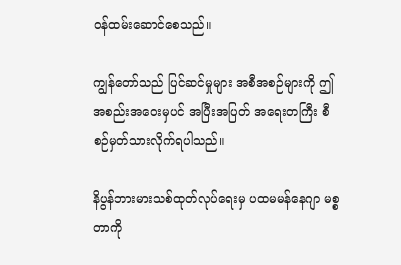ဝန်ထမ်းဆောင်စေသည်။

ကျွန်တော်သည် ပြင်ဆင်မှုများ အစီအစဉ်များကို ဤအစည်းအဝေးမှပင် အပြီးအပြတ် အရေးတကြီး စီစဉ်မှတ်သားလိုက်ရပါသည်။

နိပွန်ဘားမားသစ်ထုတ်လုပ်ရေးမှ ပထမမန်နေဂျာ မစ္စတာကို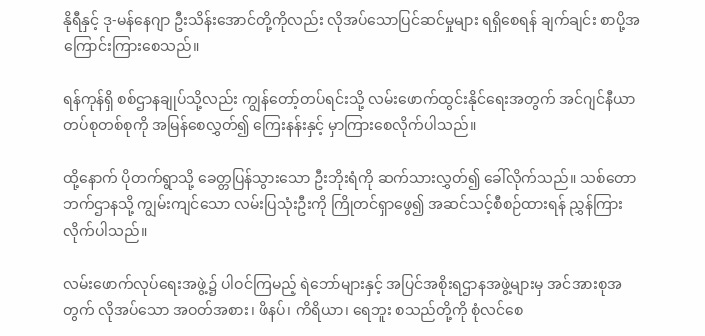နိုရီနှင့် ဒု-မန်နေဂျာ ဦးသိန်းအောင်တို့ကိုလည်း လိုအပ်သောပြင်ဆင်မှုများ ရရှိစေရန် ချက်ချင်း စာပို့အကြောင်းကြားစေသည်။

ရန်ကုန်ရှိ စစ်ဌာနချုပ်သို့လည်း ကျွန်တော့်တပ်ရင်းသို့ လမ်းဖောက်ထွင်းနိုင်ရေးအတွက် အင်ဂျင်နီယာတပ်စုတစ်စုကို အမြန်စေလွှတ်၍ ကြေးနန်းနှင့် မှာကြားစေလိုက်ပါသည်။

ထို့နောက် ပိုတက်ရွာသို့ ခေတ္တပြန်သွားသော ဦးဘိုးရံကို ဆက်သားလွှတ်၍ ခေါ်လိုက်သည်။ သစ်တောဘက်ဌာနသို့ ကျွမ်းကျင်သော လမ်းပြသုံးဦးကို ကြိုတင်ရှာဖွေ၍ အဆင်သင့်စီစဉ်ထားရန် ညွှန်ကြားလိုက်ပါသည်။

လမ်းဖောက်လုပ်ရေးအဖွဲ့၌ ပါဝင်ကြမည့် ရဲဘော်များနှင့် အပြင်အစိုးရဌာနအဖွဲ့များမှ အင်အားစုအတွက် လိုအပ်သော အဝတ်အစား၊ ဖိနပ်၊ ကိရိယာ၊ ရေဘူး စသည်တို့ကို စုံလင်စေ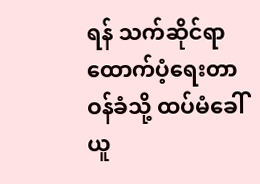ရန် သက်ဆိုင်ရာ ထောက်ပံ့ရေးတာဝန်ခံသို့ ထပ်မံခေါ်ယူ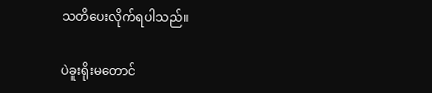သတိပေးလိုက်ရပါသည်။

ပဲခူးရိုးမတောင်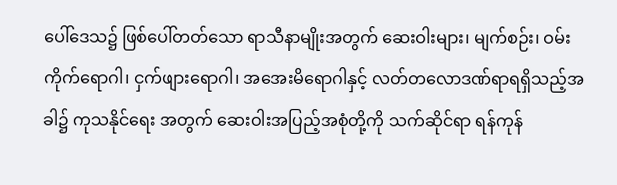ပေါ်ဒေသ၌ ဖြစ်ပေါ်တတ်သော ရာသီနာမျိုးအတွက် ဆေးဝါးများ၊ မျက်စဉ်း၊ ဝမ်းကိုက်ရောဂါ၊ ငှက်ဖျားရောဂါ၊ အအေးမိရောဂါနှင့် လတ်တလောဒဏ်ရာရရှိသည့်အခါ၌ ကုသနိုင်ရေး အတွက် ဆေးဝါးအပြည့်အစုံတို့ကို သက်ဆိုင်ရာ ရန်ကုန်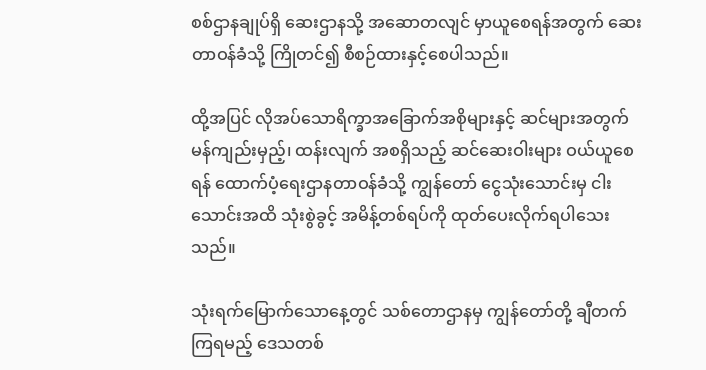စစ်ဌာနချုပ်ရှိ ဆေးဌာနသို့ အဆောတလျင် မှာယူစေရန်အတွက် ဆေးတာဝန်ခံသို့ ကြိုတင်၍ စီစဉ်ထားနှင့်စေပါသည်။

ထို့အပြင် လိုအပ်သောရိက္ခာအခြောက်အစိုများနှင့် ဆင်များအတွက် မန်ကျည်းမှည့်၊ ထန်းလျက် အစရှိသည့် ဆင်ဆေးဝါးများ ဝယ်ယူစေရန် ထောက်ပံ့ရေးဌာနတာဝန်ခံသို့ ကျွန်တော် ငွေသုံးသောင်းမှ ငါးသောင်းအထိ သုံးစွဲခွင့် အမိန့်တစ်ရပ်ကို ထုတ်ပေးလိုက်ရပါသေးသည်။

သုံးရက်မြောက်သောနေ့တွင် သစ်တောဌာနမှ ကျွန်တော်တို့ ချီတက်ကြရမည့် ဒေသတစ်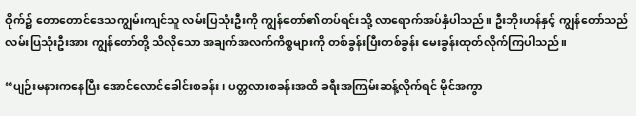ဝိုက်၌ တောတောင်ဒေသကျွမ်းကျင်သူ လမ်းပြသုံးဦးကို ကျွန်တော်၏တပ်ရင်းသို့ လာရောက်အပ်နှံပါသည်။ ဦးဘိုးဟန်နှင့် ကျွန်တော်သည် လမ်းပြသုံးဦးအား ကျွန်တော်တို့ သိလိုသော အချက်အလက်ကိစ္စများကို တစ်ခွန်းပြီးတစ်ခွန်း မေးခွန်းထုတ်လိုက်ကြပါသည်။

“ပျဉ်းမနားကနေပြီး အောင်လောင်ခေါင်းစခန်း၊ ပတ္တလားစခန်းအထိ ခရီးအကြမ်းဆန့်လိုက်ရင် မိုင်အကွာ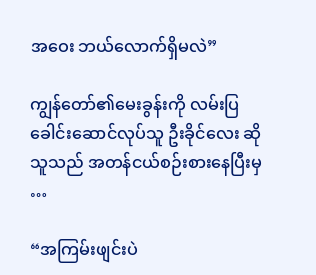အဝေး ဘယ်လောက်ရှိမလဲ”

ကျွန်တော်၏မေးခွန်းကို လမ်းပြခေါင်းဆောင်လုပ်သူ ဦးခိုင်လေး ဆိုသူသည် အတန်ငယ်စဉ်းစားနေပြီးမှ …

“အကြမ်းဖျင်းပဲ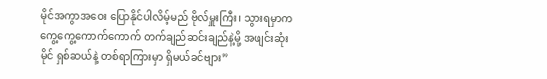မိုင်အကွာအဝေး ပြောနိုင်ပါလိမ့်မည် ဗိုလ်မှူးကြီး၊ သွားရမှာက ကွေ့ကွေ့ကောက်ကောက် တက်ချည်ဆင်းချည်နဲ့မို့ အဖျင်းဆုံး မိုင် ရှစ်ဆယ်နဲ့ တစ်ရာကြားမှာ ရှိမယ်ခင်ဗျား”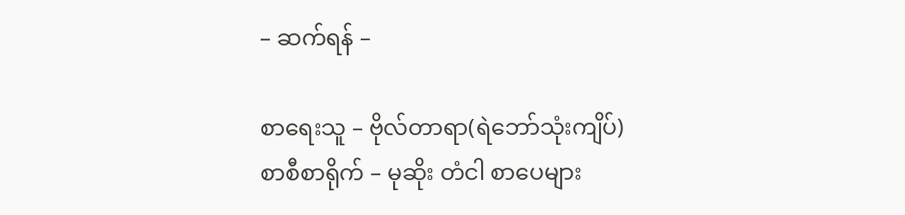– ဆက်ရန် –

စာရေးသူ – ဗိုလ်တာရာ(ရဲဘော်သုံးကျိပ်)
စာစီစာရိုက် – မုဆိုး တံငါ စာပေများ